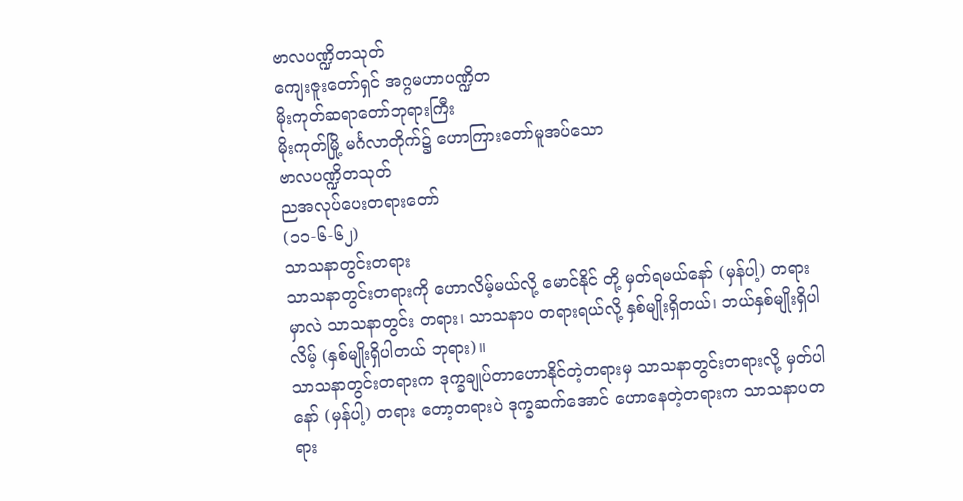ဗာလပဏ္ဍိတသုတ်
ကျေးဇူးတော်ရှင် အဂ္ဂမဟာပဏ္ဍိတ
မိုးကုတ်ဆရာတော်ဘုရားကြီး
မိုးကုတ်မြို့ မင်္ဂလာတိုက်၌ ဟောကြားတော်မူအပ်သော
ဗာလပဏ္ဍိတသုတ်
ညအလုပ်ပေးတရားတော်
(၁၁-၆-၆၂)
သာသနာတွင်းတရား
သာသနာတွင်းတရားကို ဟောလိမ့်မယ်လို့ မောင်နိုင် တို့ မှတ်ရမယ်နော် (မှန်ပါ့) တရားမှာလဲ သာသနာတွင်း တရား၊ သာသနာပ တရားရယ်လို့ နှစ်မျိုးရှိတယ်၊ ဘယ်နှစ်မျိုးရှိပါလိမ့် (နှစ်မျိုးရှိပါတယ် ဘုရား)။
သာသနာတွင်းတရားက ဒုက္ခချုပ်တာဟောနိုင်တဲ့တရားမှ သာသနာတွင်းတရားလို့ မှတ်ပါနော် (မှန်ပါ့) တရား တော့တရားပဲ ဒုက္ခဆက်အောင် ဟောနေတဲ့တရားက သာသနာပတရား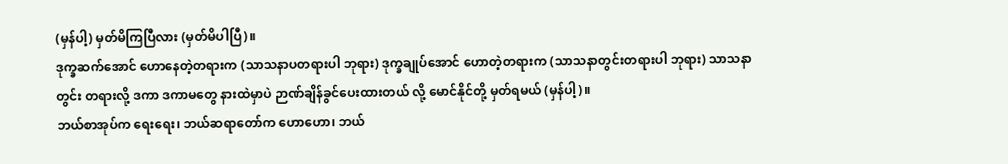(မှန်ပါ့) မှတ်မိကြပြီလား (မှတ်မိပါပြီ)။
ဒုက္ခဆက်အောင် ဟောနေတဲ့တရားက (သာသနာပတရားပါ ဘုရား) ဒုက္ခချုပ်အောင် ဟောတဲ့တရားက (သာသနာတွင်းတရားပါ ဘုရား) သာသနာတွင်း တရားလို့ ဒကာ ဒကာမတွေ နားထဲမှာပဲ ဉာဏ်ချိန်ခွင်ပေးထားတယ် လို့ မောင်နိုင်တို့ မှတ်ရမယ် (မှန်ပါ့)။
ဘယ်စာအုပ်က ရေးရေး၊ ဘယ်ဆရာတော်က ဟောဟော၊ ဘယ်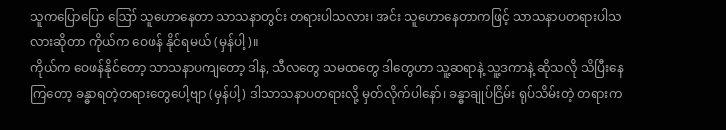သူကပြောပြော ဪ သူဟောနေတာ သာသနာတွင်း တရားပါသလား၊ အင်း သူဟောနေတာကဖြင့် သာသနာပတရားပါသလားဆိုတာ ကိုယ်က ဝေဖန် နိုင်ရမယ် (မှန်ပါ့)။
ကိုယ်က ဝေဖန်နိုင်တော့ သာသနာပကျတော့ ဒါန, သီလတွေ သမထတွေ ဒါတွေဟာ သူ့ဆရာနဲ့ သူ့ဒကာနဲ့ ဆိုသလို သိပြီးနေကြတော့ ခန္ဓာရတဲ့တရားတွေပေါ့ဗျာ (မှန်ပါ့) ဒါသာသနာပတရားလို့ မှတ်လိုက်ပါနော်၊ ခန္ဓာချုပ်ငြိမ်း ရုပ်သိမ်းတဲ့ တရားက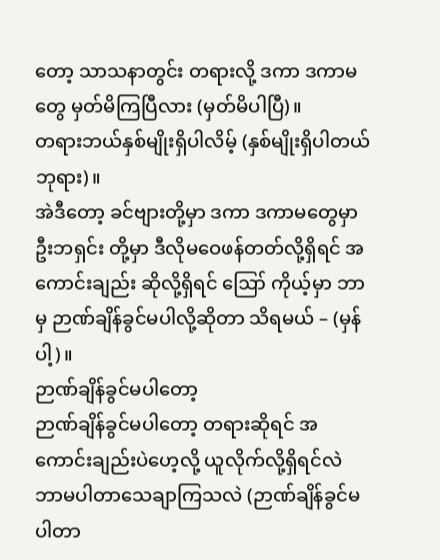တော့ သာသနာတွင်း တရားလို့ ဒကာ ဒကာမတွေ မှတ်မိကြပြီလား (မှတ်မိပါပြီ)။
တရားဘယ်နှစ်မျိုးရှိပါလိမ့် (နှစ်မျိုးရှိပါတယ် ဘုရား)။
အဲဒီတော့ ခင်ဗျားတို့မှာ ဒကာ ဒကာမတွေမှာ ဦးဘရှင်း တို့မှာ ဒီလိုမဝေဖန်တတ်လို့ရှိရင် အကောင်းချည်း ဆိုလို့ရှိရင် ဪ ကိုယ့်မှာ ဘာမှ ဉာဏ်ချိန်ခွင်မပါလို့ဆိုတာ သိရမယ် – (မှန်ပါ့)။
ဉာဏ်ချိန်ခွင်မပါတော့
ဉာဏ်ချိန်ခွင်မပါတော့ တရားဆိုရင် အကောင်းချည်းပဲဟေ့လို့ ယူလိုက်လို့ရှိရင်လဲ ဘာမပါတာသေချာကြသလဲ (ဉာဏ်ချိန်ခွင်မပါတာ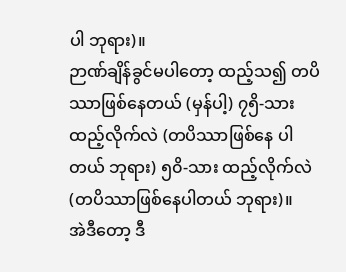ပါ ဘုရား)။
ဉာဏ်ချိန်ခွင်မပါတော့ ထည့်သ၍ တပိဿာဖြစ်နေတယ် (မှန်ပါ့) ၇၅ိ-သား ထည့်လိုက်လဲ (တပိဿာဖြစ်နေ ပါတယ် ဘုရား) ၅၀ိ-သား ထည့်လိုက်လဲ (တပိဿာဖြစ်နေပါတယ် ဘုရား)။
အဲဒီတော့ ဒီ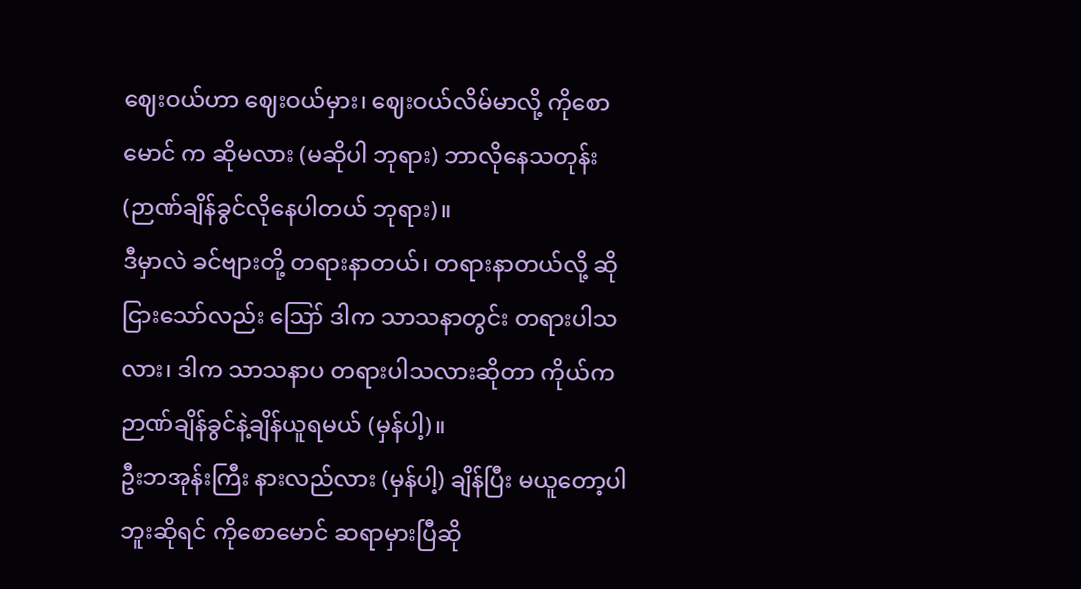ဈေးဝယ်ဟာ ဈေးဝယ်မှား၊ ဈေးဝယ်လိမ်မာလို့ ကိုစောမောင် က ဆိုမလား (မဆိုပါ ဘုရား) ဘာလိုနေသတုန်း (ဉာဏ်ချိန်ခွင်လိုနေပါတယ် ဘုရား)။
ဒီမှာလဲ ခင်ဗျားတို့ တရားနာတယ်၊ တရားနာတယ်လို့ ဆိုငြားသော်လည်း ဪ ဒါက သာသနာတွင်း တရားပါသလား၊ ဒါက သာသနာပ တရားပါသလားဆိုတာ ကိုယ်က ဉာဏ်ချိန်ခွင်နဲ့ချိန်ယူရမယ် (မှန်ပါ့)။
ဦးဘအုန်းကြီး နားလည်လား (မှန်ပါ့) ချိန်ပြီး မယူတော့ပါဘူးဆိုရင် ကိုစောမောင် ဆရာမှားပြီဆို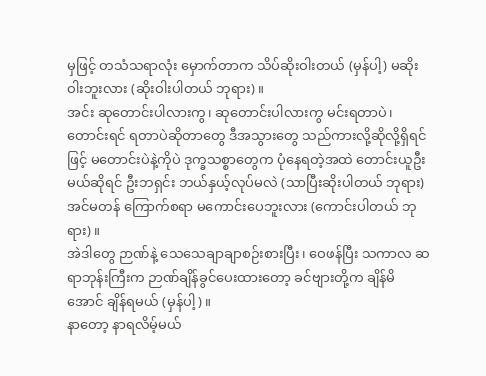မှဖြင့် တသံသရာလုံး မှောက်တာက သိပ်ဆိုးဝါးတယ် (မှန်ပါ့) မဆိုးဝါးဘူးလား (ဆိုးဝါးပါတယ် ဘုရား)။
အင်း ဆုတောင်းပါလားကွ၊ ဆုတောင်းပါလားကွ မင်းရတာပဲ၊ တောင်းရင် ရတာပဲဆိုတာတွေ ဒီအသွားတွေ သည်ကားလို့ဆိုလို့ရှိရင်ဖြင့် မတောင်းပဲနဲ့ကိုပဲ ဒုက္ခသစ္စာတွေက ပုံနေရတဲ့အထဲ တောင်းယူဦးမယ်ဆိုရင် ဦးဘရှင်း ဘယ်နှယ့်လုပ်မလဲ (သာပြီးဆိုးပါတယ် ဘုရား) အင်မတန် ကြောက်စရာ မကောင်းပေဘူးလား (ကောင်းပါတယ် ဘုရား)။
အဲဒါတွေ ဉာဏ်နဲ့ သေသေချာချာစဉ်းစားပြီး၊ ဝေဖန်ပြီး သကာလ ဆရာဘုန်းကြီးက ဉာဏ်ချိန်ခွင်ပေးထားတော့ ခင်ဗျားတို့က ချိန်မိအောင် ချိန်ရမယ် (မှန်ပါ့)။
နာတော့ နာရလိမ့်မယ်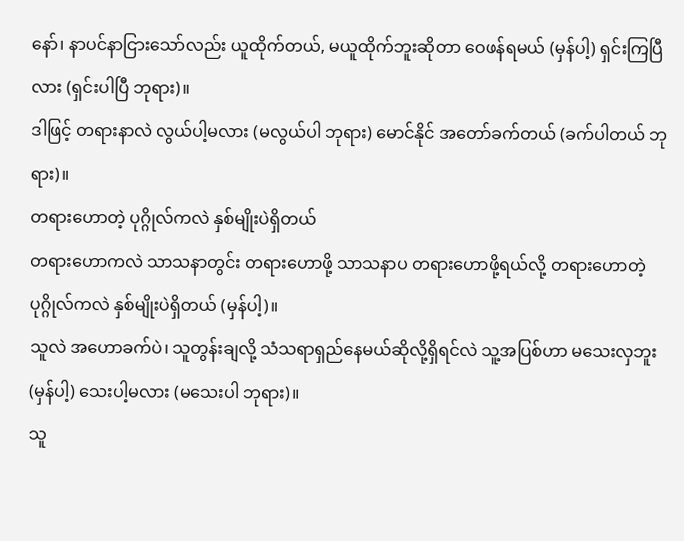နော်၊ နာပင်နာငြားသော်လည်း ယူထိုက်တယ်, မယူထိုက်ဘူးဆိုတာ ဝေဖန်ရမယ် (မှန်ပါ့) ရှင်းကြပြီလား (ရှင်းပါပြီ ဘုရား)။
ဒါဖြင့် တရားနာလဲ လွယ်ပါ့မလား (မလွယ်ပါ ဘုရား) မောင်နိုင် အတော်ခက်တယ် (ခက်ပါတယ် ဘုရား)။
တရားဟောတဲ့ ပုဂ္ဂိုလ်ကလဲ နှစ်မျိုးပဲရှိတယ်
တရားဟောကလဲ သာသနာတွင်း တရားဟောဖို့ သာသနာပ တရားဟောဖို့ရယ်လို့ တရားဟောတဲ့ ပုဂ္ဂိုလ်ကလဲ နှစ်မျိုးပဲရှိတယ် (မှန်ပါ့)။
သူလဲ အဟောခက်ပဲ၊ သူတွန်းချလို့ သံသရာရှည်နေမယ်ဆိုလို့ရှိရင်လဲ သူ့အပြစ်ဟာ မသေးလှဘူး (မှန်ပါ့) သေးပါ့မလား (မသေးပါ ဘုရား)။
သူ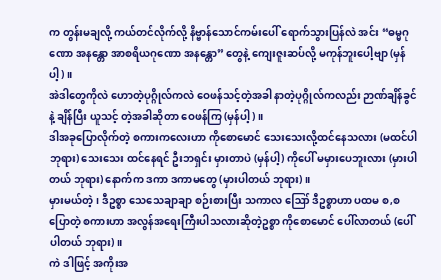က တွန်းမချလို့ ကယ်တင်လိုက်လို့ နိဗ္ဗာန်သောင်ကမ်းပေါ် ရောက်သွားပြန်လဲ အင်း “ဓမ္မဂုဏော အနန္တော အာစရိယဂုဏော အနန္တော” တွေနဲ့ ကျေးဇူးဆပ်လို့ မကုန်ဘူးပေါ့ဗျာ (မှန်ပါ့)။
အဲဒါတွေကိုလဲ ဟောတဲ့ပုဂ္ဂိုလ်ကလဲ ဝေဖန်သင့်တဲ့အခါ နာတဲ့ပုဂ္ဂိုလ်ကလည်း ဉာဏ်ချိန်ခွင်နဲ့ ချိန်ပြီး ယူသင့် တဲ့အခါဆိုတာ ဝေဖန်ကြ (မှန်ပါ့)။
ဒါအခုပြောလိုက်တဲ့ စကားကလေးဟာ ကိုစောမောင် သေးသေးလို့ထင်နေသလား (မထင်ပါ ဘုရား) သေးသေး ထင်နေရင် ဦးဘရှင်း မှားတာပဲ (မှန်ပါ့) ကိုပေါ် မမှားပေဘူးလား (မှားပါတယ် ဘုရား) နောက်က ဒကာ ဒကာမတွေ (မှားပါတယ် ဘုရား)။
မှားမယ်တဲ့၊ ဒီဥစ္စာ သေသေချာချာ စဉ်းစားပြီး သကာလ ဪ ဒီဥစ္စာဟာ ပထမ စ,စပြောတဲ့ စကားဟာ အလွန်အရေးကြီးပါသလားဆိုတဲ့ဥစ္စာ ကိုစောမောင် ပေါ်လာတယ် (ပေါ်ပါတယ် ဘုရား)။
ကဲ ဒါဖြင့် အကိုးအ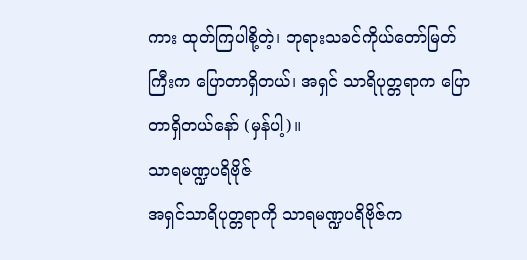ကား ထုတ်ကြပါစို့တဲ့၊ ဘုရားသခင်ကိုယ်တော်မြတ်ကြီးက ပြောတာရှိတယ်၊ အရှင် သာရိပုတ္တရာက ပြောတာရှိတယ်နော် (မှန်ပါ့)။
သာရမဏ္ဍပရိဗိုဇ်
အရှင်သာရိပုတ္တရာကို သာရမဏ္ဍပရိဗိုဇ်က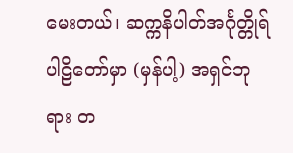မေးတယ်၊ ဆက္ကနိပါတ်အင်္ဂုတ္တိုရ်ပါဠိတော်မှာ (မှန်ပါ့) အရှင်ဘုရား တ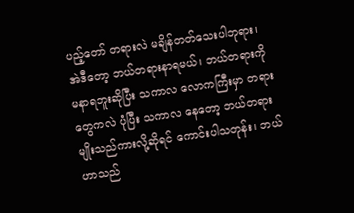ပည့်တော် တရားလဲ မချိန်တတ်သေးပါဘုရား၊ အဲဒီတော့ ဘယ်တရားနာရမယ်၊ ဘယ်တရားကို မနာရဘူးဆိုပြီး သကာလ လောကကြီးမှာ တရားတွေကလဲ ပုံပြီး သကာလ နေတော့ ဘယ်တရားမျိုးသည်ကားလို့ဆိုရင် ကောင်းပါသတုန်း၊ ဘယ်ဟာသည်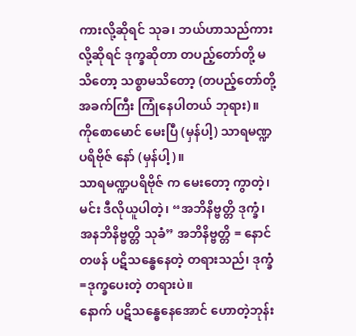ကားလို့ဆိုရင် သုခ၊ ဘယ်ဟာသည်ကားလို့ဆိုရင် ဒုက္ခဆိုတာ တပည့်တော်တို့ မသိတော့ သစ္စာမသိတော့ (တပည့်တော်တို့ အခက်ကြီး ကြုံနေပါတယ် ဘုရား)။
ကိုစောမောင် မေးပြီ (မှန်ပါ့) သာရမဏ္ဍပရိဗိုဇ် နော် (မှန်ပါ့)။
သာရမဏ္ဍပရိဗိုဇ် က မေးတော့ ကွာတဲ့၊ မင်း ဒီလိုယူပါတဲ့၊ “အဘိနိဗ္ဗတ္တိ ဒုက္ခံ၊ အနဘိနိဗ္ဗတ္တိ သုခံ” အဘိနိဗ္ဗတ္တိ = နောင်တဖန် ပဋိသန္ဓေနေတဲ့ တရားသည်၊ ဒုက္ခံ=ဒုက္ခပေးတဲ့ တရားပဲ။
နောက် ပဋိသန္ဓေနေအောင် ဟောတဲ့ဘုန်း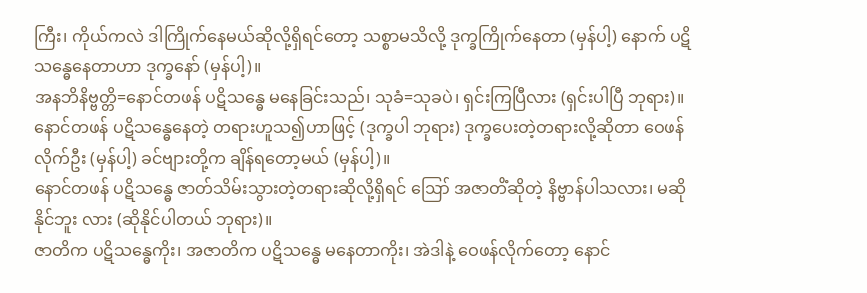ကြီး၊ ကိုယ်ကလဲ ဒါကြိုက်နေမယ်ဆိုလို့ရှိရင်တော့ သစ္စာမသိလို့ ဒုက္ခကြိုက်နေတာ (မှန်ပါ့) နောက် ပဋိသန္ဓေနေတာဟာ ဒုက္ခနော် (မှန်ပါ့)။
အနဘိနိဗ္ဗတ္တိ=နောင်တဖန် ပဋိသန္ဓေ မနေခြင်းသည်၊ သုခံ=သုခပဲ၊ ရှင်းကြပြီလား (ရှင်းပါပြီ ဘုရား)။
နောင်တဖန် ပဋိသန္ဓေနေတဲ့ တရားဟူသ၍ဟာဖြင့် (ဒုက္ခပါ ဘုရား) ဒုက္ခပေးတဲ့တရားလို့ဆိုတာ ဝေဖန်လိုက်ဦး (မှန်ပါ့) ခင်ဗျားတို့က ချိန်ရတော့မယ် (မှန်ပါ့)။
နောင်တဖန် ပဋိသန္ဓေ ဇာတ်သိမ်းသွားတဲ့တရားဆိုလို့ရှိရင် ဪ အဇာတိံဆိုတဲ့ နိဗ္ဗာန်ပါသလား၊ မဆိုနိုင်ဘူး လား (ဆိုနိုင်ပါတယ် ဘုရား)။
ဇာတိက ပဋိသန္ဓေကိုး၊ အဇာတိက ပဋိသန္ဓေ မနေတာကိုး၊ အဲဒါနဲ့ ဝေဖန်လိုက်တော့ နောင်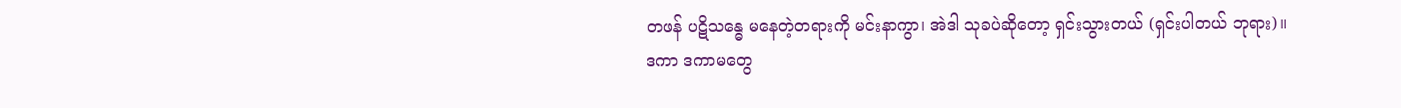တဖန် ပဋိသန္ဓေ မနေတဲ့တရားကို မင်းနာကွာ၊ အဲဒါ သုခပဲဆိုတော့ ရှင်းသွားတယ် (ရှင်းပါတယ် ဘုရား)။
ဒကာ ဒကာမတွေ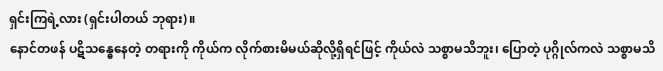ရှင်းကြရဲ့လား (ရှင်းပါတယ် ဘုရား)။
နောင်တဖန် ပဋိသန္ဓေနေတဲ့ တရားကို ကိုယ်က လိုက်စားမိမယ်ဆိုလို့ရှိရင်ဖြင့် ကိုယ်လဲ သစ္စာမသိဘူး၊ ပြောတဲ့ ပုဂ္ဂိုလ်ကလဲ သစ္စာမသိ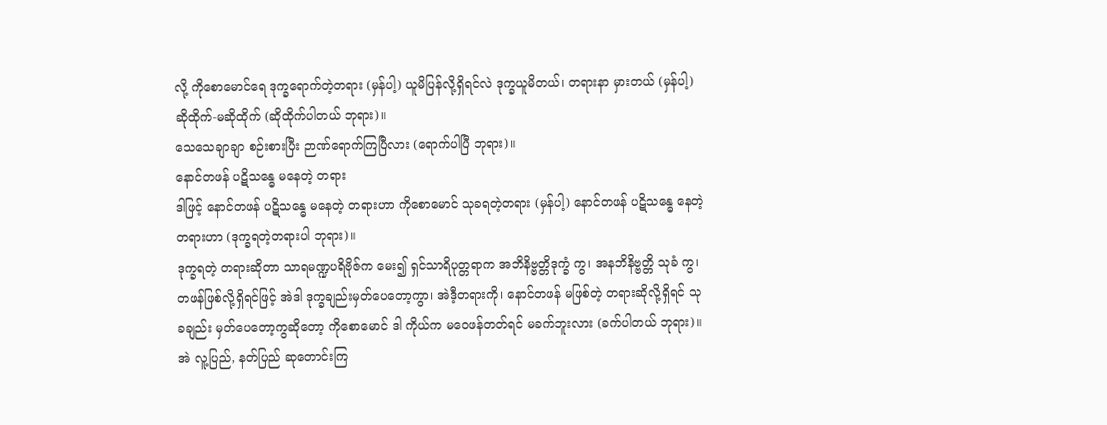လို့ ကိုစောမောင်ရေ ဒုက္ခရောက်တဲ့တရား (မှန်ပါ့) ယူမိပြန်လို့ရှိရင်လဲ ဒုက္ခယူမိတယ်၊ တရားနာ မှားတယ် (မှန်ပါ့) ဆိုထိုက်-မဆိုထိုက် (ဆိုထိုက်ပါတယ် ဘုရား)။
သေသေချာချာ စဉ်းစားပြီး ဉာဏ်ရောက်ကြပြီလား (ရောက်ပါပြီ ဘုရား)။
နောင်တဖန် ပဋိသန္ဓေ မနေတဲ့ တရား
ဒါဖြင့် နောင်တဖန် ပဋိသန္ဓေ မနေတဲ့ တရားဟာ ကိုစောမောင် သုခရတဲ့တရား (မှန်ပါ့) နောင်တဖန် ပဋိသန္ဓေ နေတဲ့တရားဟာ (ဒုက္ခရတဲ့တရားပါ ဘုရား)။
ဒုက္ခရတဲ့ တရားဆိုတာ သာရမဏ္ဍပရိဗိုဇ်က မေး၍ ရှင်သာရိပုတ္တရာက အဘိနိဗ္ဗတ္တိဒုက္ခံ ကွ၊ အနဘိနိဗ္ဗတ္တိ သုခံ ကွ၊ တဖန်ဖြစ်လို့ရှိရင်ဖြင့် အဲဒါ ဒုက္ခချည်းမှတ်ပေတော့ကွာ၊ အဲဒီ့တရားကို၊ နောင်တဖန် မဖြစ်တဲ့ တရားဆိုလို့ရှိရင် သုခချည်း မှတ်ပေတော့ကွဆိုတော့ ကိုစောမောင် ဒါ ကိုယ်က မဝေဖန်တတ်ရင် မခက်ဘူးလား (ခက်ပါတယ် ဘုရား)။
အဲ လူ့ပြည်, နတ်ပြည် ဆုတောင်းကြ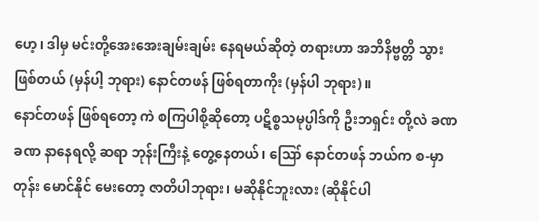ဟေ့၊ ဒါမှ မင်းတို့အေးအေးချမ်းချမ်း နေရမယ်ဆိုတဲ့ တရားဟာ အဘိနိဗ္ဗတ္တိ သွားဖြစ်တယ် (မှန်ပါ့ ဘုရား) နောင်တဖန် ဖြစ်ရတာကိုး (မှန်ပါ ဘုရား)။
နောင်တဖန် ဖြစ်ရတော့ ကဲ စကြပါစို့ဆိုတော့ ပဋိစ္စသမုပ္ပါဒ်ကို ဦးဘရှင်း တို့လဲ ခဏခဏ နာနေရလို့ ဆရာ ဘုန်းကြီးနဲ့ တွေ့နေတယ်၊ ဪ နောင်တဖန် ဘယ်က စ-မှာတုန်း မောင်နိုင် မေးတော့ ဇာတိပါဘုရား၊ မဆိုနိုင်ဘူးလား (ဆိုနိုင်ပါ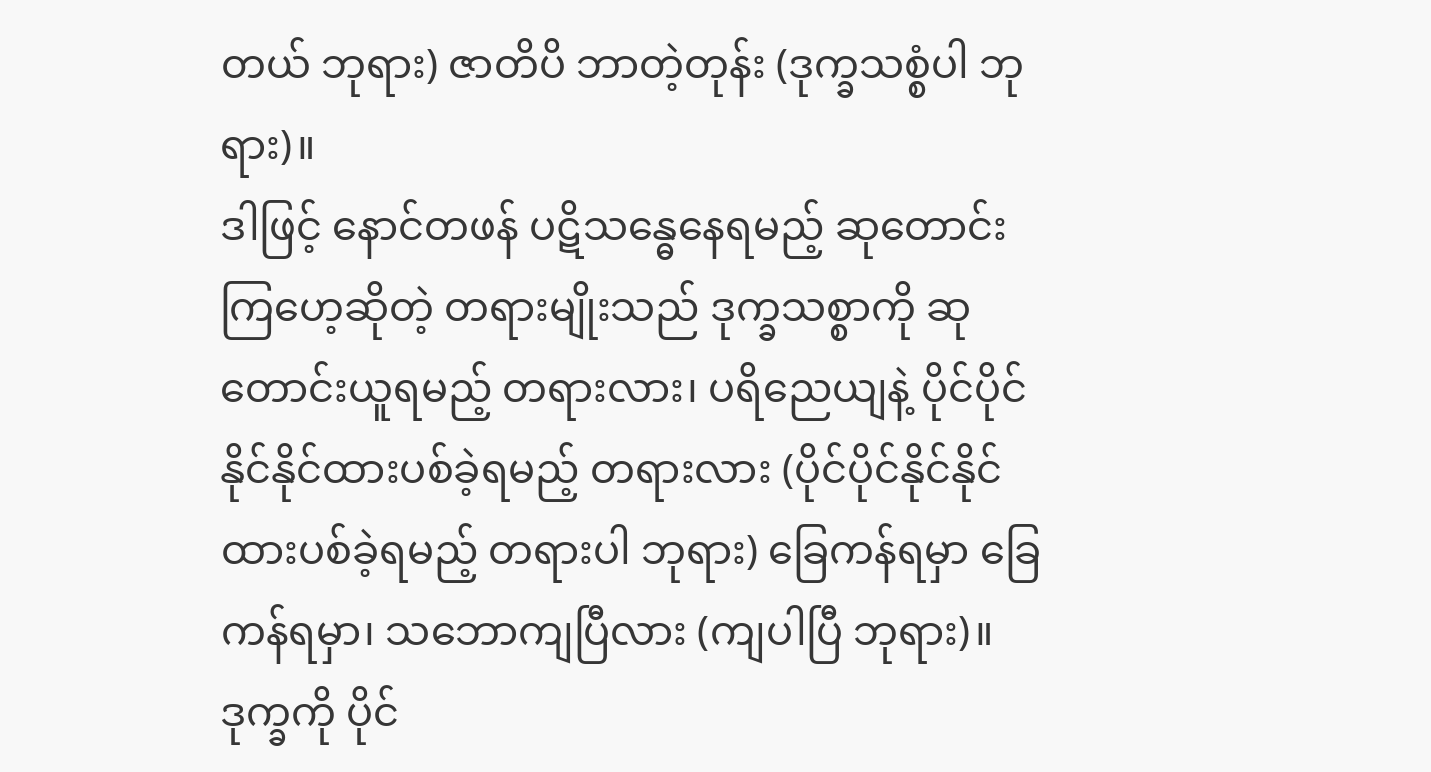တယ် ဘုရား) ဇာတိပိ ဘာတဲ့တုန်း (ဒုက္ခသစ္စံပါ ဘုရား)။
ဒါဖြင့် နောင်တဖန် ပဋိသန္ဓေနေရမည့် ဆုတောင်းကြဟေ့ဆိုတဲ့ တရားမျိုးသည် ဒုက္ခသစ္စာကို ဆုတောင်းယူရမည့် တရားလား၊ ပရိညေယျနဲ့ ပိုင်ပိုင်နိုင်နိုင်ထားပစ်ခဲ့ရမည့် တရားလား (ပိုင်ပိုင်နိုင်နိုင် ထားပစ်ခဲ့ရမည့် တရားပါ ဘုရား) ခြေကန်ရမှာ ခြေကန်ရမှာ၊ သဘောကျပြီလား (ကျပါပြီ ဘုရား)။
ဒုက္ခကို ပိုင်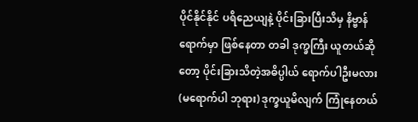ပိုင်နိုင်နိုင် ပရိညေယျနဲ့ ပိုင်းခြားပြီးသိမှ နိဗ္ဗာန်ရောက်မှာ ဖြစ်နေတာ တခါ ဒုက္ခကြီး ယူတယ်ဆိုတော့ ပိုင်းခြားသိတဲ့အဓိပ္ပါယ် ရောက်ပါဦးမလား (မရောက်ပါ ဘုရား) ဒုက္ခယူမိလျက် ကြုံနေတယ်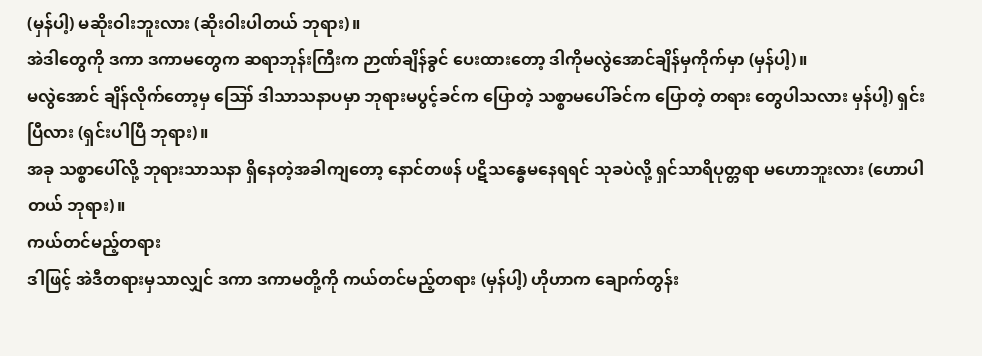(မှန်ပါ့) မဆိုးဝါးဘူးလား (ဆိုးဝါးပါတယ် ဘုရား)။
အဲဒါတွေကို ဒကာ ဒကာမတွေက ဆရာဘုန်းကြီးက ဉာဏ်ချိန်ခွင် ပေးထားတော့ ဒါကိုမလွဲအောင်ချိန်မှကိုက်မှာ (မှန်ပါ့)။
မလွဲအောင် ချိန်လိုက်တော့မှ ဪ ဒါသာသနာပမှာ ဘုရားမပွင့်ခင်က ပြောတဲ့ သစ္စာမပေါ်ခင်က ပြောတဲ့ တရား တွေပါသလား မှန်ပါ့) ရှင်းပြီလား (ရှင်းပါပြီ ဘုရား)။
အခု သစ္စာပေါ်လို့ ဘုရားသာသနာ ရှိနေတဲ့အခါကျတော့ နောင်တဖန် ပဋိသန္ဓေမနေရရင် သုခပဲလို့ ရှင်သာရိပုတ္တရာ မဟောဘူးလား (ဟောပါတယ် ဘုရား)။
ကယ်တင်မည့်တရား
ဒါဖြင့် အဲဒီတရားမှသာလျှင် ဒကာ ဒကာမတို့ကို ကယ်တင်မည့်တရား (မှန်ပါ့) ဟိုဟာက ချောက်တွန်း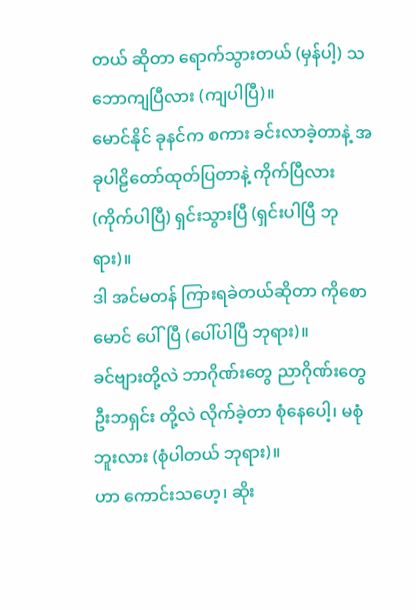တယ် ဆိုတာ ရောက်သွားတယ် (မှန်ပါ့) သဘောကျပြီလား (ကျပါပြီ)။
မောင်နိုင် ခုနင်က စကား ခင်းလာခဲ့တာနဲ့ အခုပါဠိတော်ထုတ်ပြတာနဲ့ ကိုက်ပြီလား (ကိုက်ပါပြီ) ရှင်းသွားပြီ (ရှင်းပါပြီ ဘုရား)။
ဒါ အင်မတန် ကြားရခဲတယ်ဆိုတာ ကိုစောမောင် ပေါ်ပြီ (ပေါ်ပါပြီ ဘုရား)။
ခင်ဗျားတို့လဲ ဘာဂိုဏ်းတွေ ညာဂိုဏ်းတွေ ဦးဘရှင်း တို့လဲ လိုက်ခဲ့တာ စုံနေပေါ့၊ မစုံဘူးလား (စုံပါတယ် ဘုရား)။
ဟာ ကောင်းသဟေ့၊ ဆိုး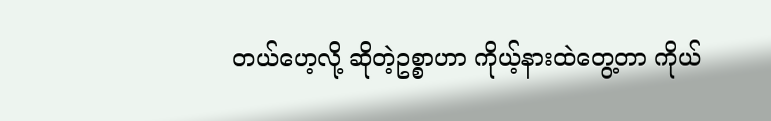တယ်ဟေ့လို့ ဆိုတဲ့ဥစ္စာဟာ ကိုယ့်နားထဲတွေ့တာ ကိုယ်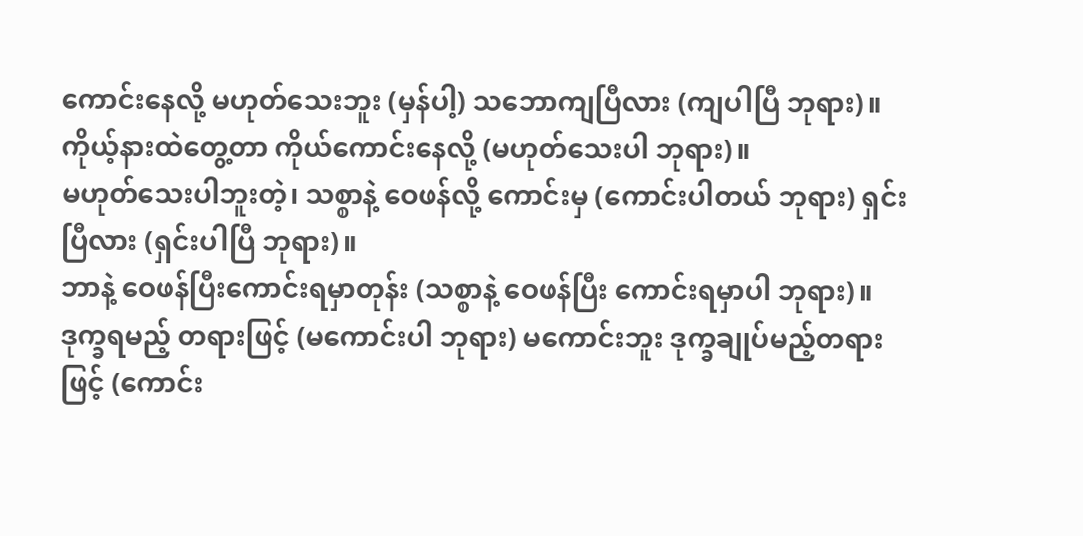ကောင်းနေလို့ မဟုတ်သေးဘူး (မှန်ပါ့) သဘောကျပြီလား (ကျပါပြီ ဘုရား)။
ကိုယ့်နားထဲတွေ့တာ ကိုယ်ကောင်းနေလို့ (မဟုတ်သေးပါ ဘုရား)။
မဟုတ်သေးပါဘူးတဲ့၊ သစ္စာနဲ့ ဝေဖန်လို့ ကောင်းမှ (ကောင်းပါတယ် ဘုရား) ရှင်းပြီလား (ရှင်းပါပြီ ဘုရား)။
ဘာနဲ့ ဝေဖန်ပြီးကောင်းရမှာတုန်း (သစ္စာနဲ့ ဝေဖန်ပြီး ကောင်းရမှာပါ ဘုရား)။
ဒုက္ခရမည့် တရားဖြင့် (မကောင်းပါ ဘုရား) မကောင်းဘူး ဒုက္ခချုပ်မည့်တရားဖြင့် (ကောင်း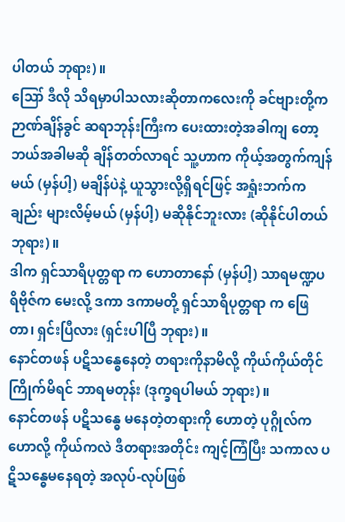ပါတယ် ဘုရား)။
ဪ ဒီလို သိရမှာပါသလားဆိုတာကလေးကို ခင်ဗျားတို့က ဉာဏ်ချိန်ခွင် ဆရာဘုန်းကြီးက ပေးထားတဲ့အခါကျ တော့ ဘယ်အခါမဆို ချိန်တတ်လာရင် သူ့ဟာက ကိုယ့်အတွက်ကျန်မယ် (မှန်ပါ့) မချိန်ပဲနဲ့ ယူသွားလို့ရှိရင်ဖြင့် အရှုံးဘက်က ချည်း များလိမ့်မယ် (မှန်ပါ့) မဆိုနိုင်ဘူးလား (ဆိုနိုင်ပါတယ် ဘုရား)။
ဒါက ရှင်သာရိပုတ္တရာ က ဟောတာနော် (မှန်ပါ့) သာရမဏ္ဍပရိဗိုဇ်က မေးလို့ ဒကာ ဒကာမတို့ ရှင်သာရိပုတ္တရာ က ဖြေတာ၊ ရှင်းပြီလား (ရှင်းပါပြီ ဘုရား)။
နောင်တဖန် ပဋိသန္ဓေနေတဲ့ တရားကိုနာမိလို့ ကိုယ်ကိုယ်တိုင် ကြိုက်မိရင် ဘာရမတုန်း (ဒုက္ခရပါမယ် ဘုရား)။
နောင်တဖန် ပဋိသန္ဓေ မနေတဲ့တရားကို ဟောတဲ့ ပုဂ္ဂိုလ်ကဟောလို့ ကိုယ်ကလဲ ဒီတရားအတိုင်း ကျင့်ကြံပြီး သကာလ ပဋိသန္ဓေမနေရတဲ့ အလုပ်-လုပ်ဖြစ်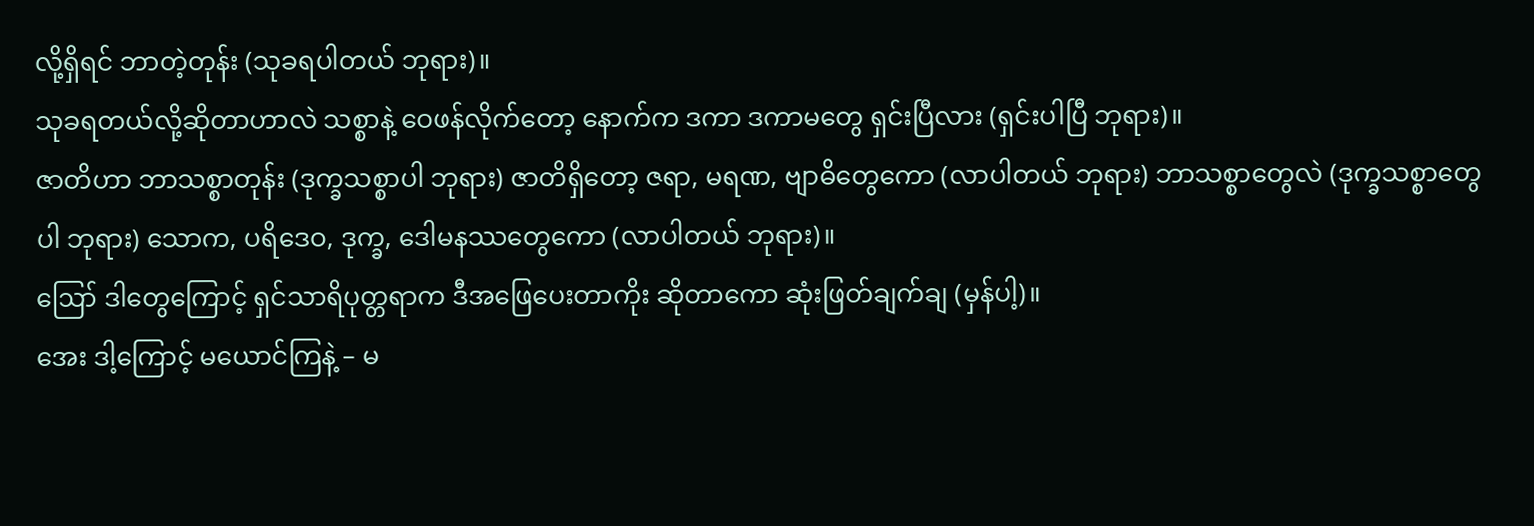လို့ရှိရင် ဘာတဲ့တုန်း (သုခရပါတယ် ဘုရား)။
သုခရတယ်လို့ဆိုတာဟာလဲ သစ္စာနဲ့ ဝေဖန်လိုက်တော့ နောက်က ဒကာ ဒကာမတွေ ရှင်းပြီလား (ရှင်းပါပြီ ဘုရား)။
ဇာတိဟာ ဘာသစ္စာတုန်း (ဒုက္ခသစ္စာပါ ဘုရား) ဇာတိရှိတော့ ဇရာ, မရဏ, ဗျာဓိတွေကော (လာပါတယ် ဘုရား) ဘာသစ္စာတွေလဲ (ဒုက္ခသစ္စာတွေပါ ဘုရား) သောက, ပရိဒေဝ, ဒုက္ခ, ဒေါမနဿတွေကော (လာပါတယ် ဘုရား)။
ဪ ဒါတွေကြောင့် ရှင်သာရိပုတ္တရာက ဒီအဖြေပေးတာကိုး ဆိုတာကော ဆုံးဖြတ်ချက်ချ (မှန်ပါ့)။
အေး ဒါ့ကြောင့် မယောင်ကြနဲ့ – မ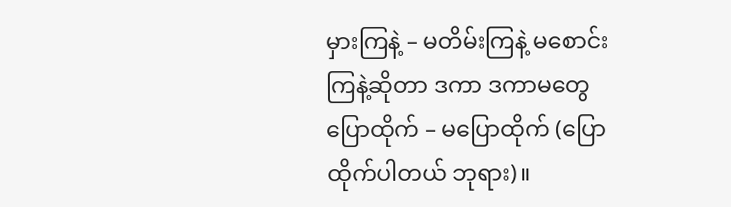မှားကြနဲ့ – မတိမ်းကြနဲ့ မစောင်းကြနဲ့ဆိုတာ ဒကာ ဒကာမတွေ ပြောထိုက် – မပြောထိုက် (ပြောထိုက်ပါတယ် ဘုရား)။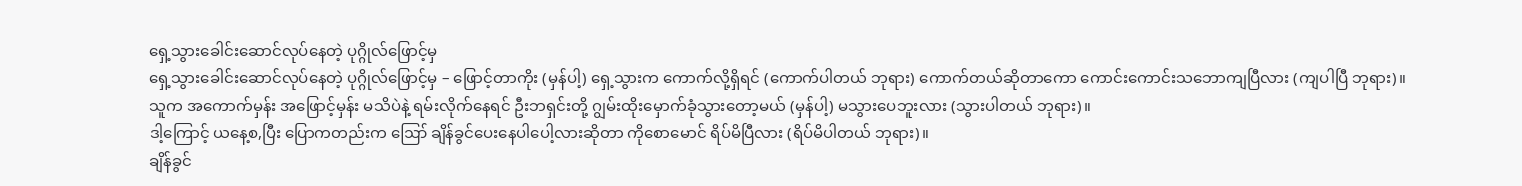ရှေ့သွားခေါင်းဆောင်လုပ်နေတဲ့ ပုဂ္ဂိုလ်ဖြောင့်မှ
ရှေ့သွားခေါင်းဆောင်လုပ်နေတဲ့ ပုဂ္ဂိုလ်ဖြောင့်မှ – ဖြောင့်တာကိုး (မှန်ပါ့) ရှေ့သွားက ကောက်လို့ရှိရင် (ကောက်ပါတယ် ဘုရား) ကောက်တယ်ဆိုတာကော ကောင်းကောင်းသဘောကျပြီလား (ကျပါပြီ ဘုရား)။
သူက အကောက်မှန်း အဖြောင့်မှန်း မသိပဲနဲ့ ရမ်းလိုက်နေရင် ဦးဘရှင်းတို့ ဂျွမ်းထိုးမှောက်ခုံသွားတော့မယ် (မှန်ပါ့) မသွားပေဘူးလား (သွားပါတယ် ဘုရား)။
ဒါ့ကြောင့် ယနေ့စ,ပြီး ပြောကတည်းက ဪ ချိန်ခွင်ပေးနေပါပေါ့လားဆိုတာ ကိုစောမောင် ရိပ်မိပြီလား (ရိပ်မိပါတယ် ဘုရား)။
ချိန်ခွင်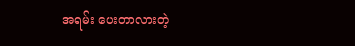အရမ်း ပေးတာလားတဲ့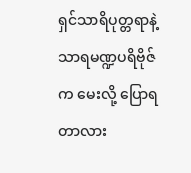ရှင်သာရိပုတ္တရာနဲ့ သာရမဏ္ဍပရိဗိုဇ် က မေးလို့ ပြောရတာလား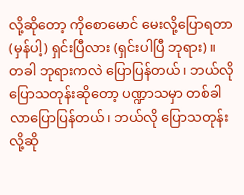လို့ဆိုတော့ ကိုစောမောင် မေးလို့ပြောရတာ (မှန်ပါ့) ရှင်းပြီလား (ရှင်းပါပြီ ဘုရား)။
တခါ ဘုရားကလဲ ပြောပြန်တယ်၊ ဘယ်လိုပြောသတုန်းဆိုတော့ ပဏ္ဍာသမှာ တစ်ခါလာပြောပြန်တယ်၊ ဘယ်လို ပြောသတုန်းလို့ဆို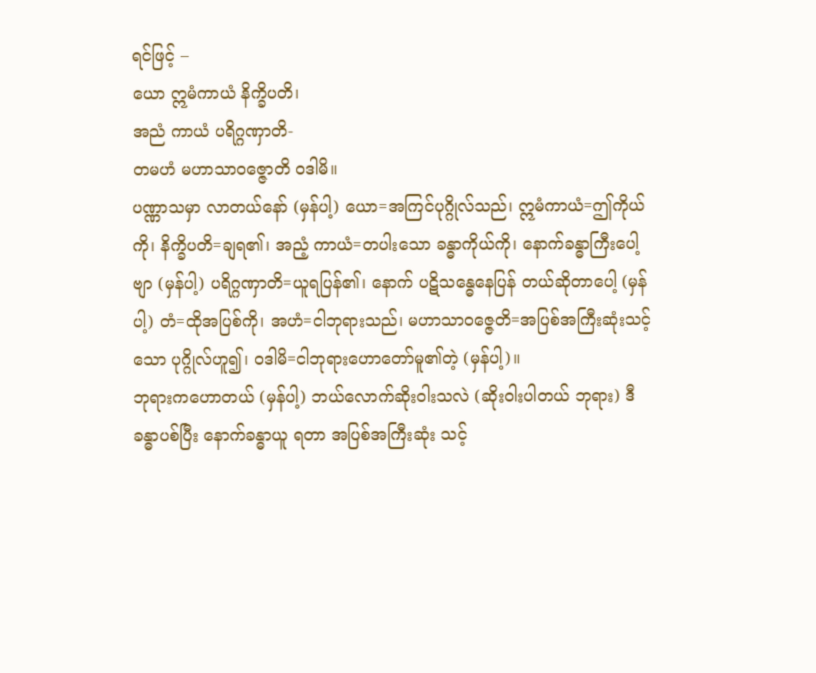ရင်ဖြင့် –
ယော ဣမံကာယံ နိက္ခိပတိ၊
အညံ ကာယံ ပရိဂ္ဂဏှာတိ-
တမဟံ မဟာသာဝဇ္ဇောတိ ဝဒါမိ။
ပဏ္ဏာသမှာ လာတယ်နော် (မှန်ပါ့) ယော=အကြင်ပုဂ္ဂိုလ်သည်၊ ဣမံကာယံ=ဤကိုယ်ကို၊ နိက္ခိပတိ=ချရ၏၊ အညံ့ ကာယံ=တပါးသော ခန္ဓာကိုယ်ကို၊ နောက်ခန္ဓာကြီးပေါ့ဗျာ (မှန်ပါ့) ပရိဂ္ဂဏှာတိ=ယူရပြန်၏၊ နောက် ပဋိသန္ဓေနေပြန် တယ်ဆိုတာပေါ့ (မှန်ပါ့) တံ=ထိုအပြစ်ကို၊ အဟံ=ငါဘုရားသည်၊ မဟာသာဝဇ္ဇေတိ=အပြစ်အကြီးဆုံးသင့်သော ပုဂ္ဂိုလ်ဟူ၍၊ ဝဒါမိ=ငါဘုရားဟောတော်မူ၏တဲ့ (မှန်ပါ့)။
ဘုရားကဟောတယ် (မှန်ပါ့) ဘယ်လောက်ဆိုးဝါးသလဲ (ဆိုးဝါးပါတယ် ဘုရား) ဒီခန္ဓာပစ်ပြီး နောက်ခန္ဓာယူ ရတာ အပြစ်အကြီးဆုံး သင့်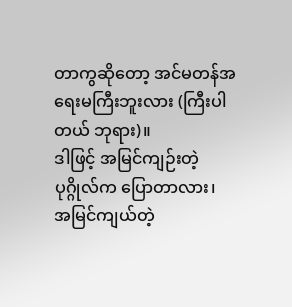တာကွဆိုတော့ အင်မတန်အရေးမကြီးဘူးလား (ကြီးပါတယ် ဘုရား)။
ဒါဖြင့် အမြင်ကျဉ်းတဲ့ပုဂ္ဂိုလ်က ပြောတာလား၊ အမြင်ကျယ်တဲ့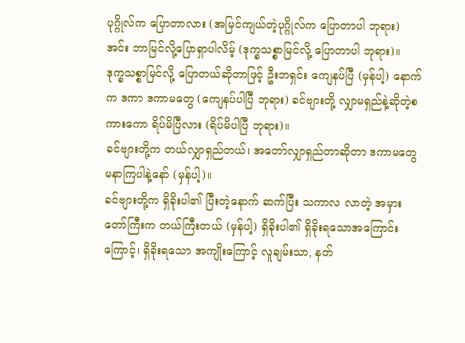ပုဂ္ဂိုလ်က ပြောတာလား (အမြင်ကျယ်တဲ့ပုဂ္ဂိုလ်က ပြောတာပါ ဘုရား) အင်း ဘာမြင်လို့ပြောရှာပါလိမ့် (ဒုက္ခသစ္စာမြင်လို့ ပြောတာပါ ဘုရား)။
ဒုက္ခသစ္စာမြင်လို့ ပြောတယ်ဆိုတာဖြင့် ဦးဘရှင်း ကျေနပ်ပြီ (မှန်ပါ့) နောက်က ဒကာ ဒကာမတွေ (ကျေနပ်ပါပြီ ဘုရား) ခင်ဗျားတို့ လျှာမရှည်နဲ့ဆိုတဲ့စကားကော ရိပ်မိပြီလား (ရိပ်မိပါပြီ ဘုရား)။
ခင်ဗျားတို့က တယ်လျှာရှည်တယ်၊ အတော်လျှာရှည်တာဆိုတာ ဒကာမတွေ မနာကြပါနဲ့နော် (မှန်ပါ့)။
ခင်ဗျားတို့က ရှိခိုးပါ၏ ပြီးတဲ့နောက် ဆက်ပြီး သကာလ လာတဲ့ အမှားတော်ကြီးက တယ်ကြီးတယ် (မှန်ပါ့) ရှိခိုးပါ၏ ရှိခိုးရသောအကြောင်းကြောင့်၊ ရှိခိုးရသော အကျိုးကြောင့် လူချမ်းသာ, နတ်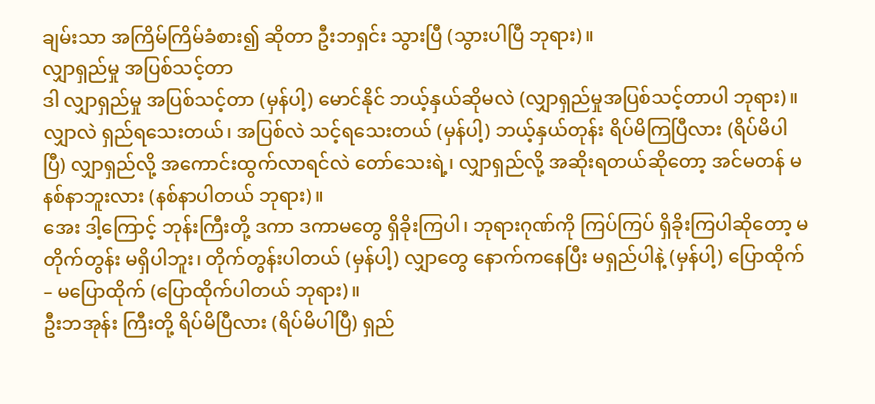ချမ်းသာ အကြိမ်ကြိမ်ခံစား၍ ဆိုတာ ဦးဘရှင်း သွားပြီ (သွားပါပြီ ဘုရား)။
လျှာရှည်မှု အပြစ်သင့်တာ
ဒါ လျှာရှည်မှု အပြစ်သင့်တာ (မှန်ပါ့) မောင်နိုင် ဘယ့်နှယ်ဆိုမလဲ (လျှာရှည်မှုအပြစ်သင့်တာပါ ဘုရား)။
လျှာလဲ ရှည်ရသေးတယ်၊ အပြစ်လဲ သင့်ရသေးတယ် (မှန်ပါ့) ဘယ့်နှယ်တုန်း ရိပ်မိကြပြီလား (ရိပ်မိပါပြီ) လျှာရှည်လို့ အကောင်းထွက်လာရင်လဲ တော်သေးရဲ့၊ လျှာရှည်လို့ အဆိုးရတယ်ဆိုတော့ အင်မတန် မနစ်နာဘူးလား (နစ်နာပါတယ် ဘုရား)။
အေး ဒါ့ကြောင့် ဘုန်းကြီးတို့ ဒကာ ဒကာမတွေ ရှိခိုးကြပါ၊ ဘုရားဂုဏ်ကို ကြပ်ကြပ် ရှိခိုးကြပါဆိုတော့ မတိုက်တွန်း မရှိပါဘူး၊ တိုက်တွန်းပါတယ် (မှန်ပါ့) လျှာတွေ နောက်ကနေပြီး မရှည်ပါနဲ့ (မှန်ပါ့) ပြောထိုက် – မပြောထိုက် (ပြောထိုက်ပါတယ် ဘုရား)။
ဦးဘအုန်း ကြီးတို့ ရိပ်မိပြီလား (ရိပ်မိပါပြီ) ရှည်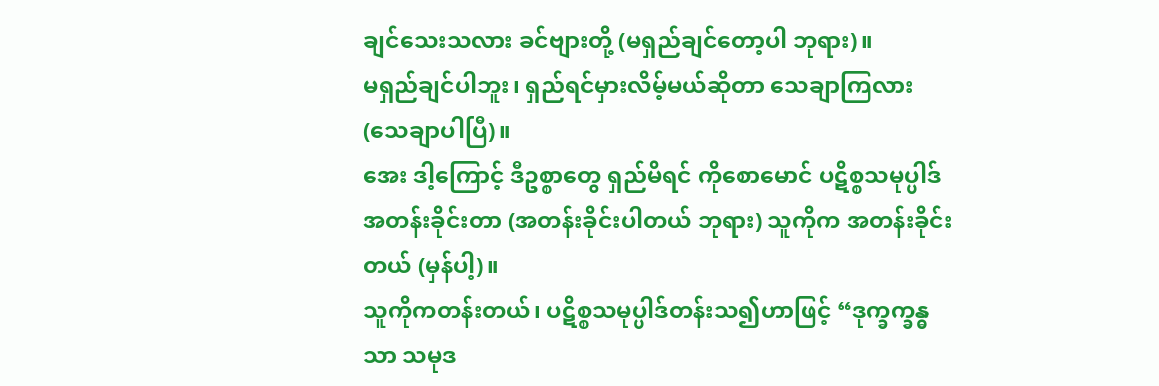ချင်သေးသလား ခင်ဗျားတို့ (မရှည်ချင်တော့ပါ ဘုရား)။
မရှည်ချင်ပါဘူး၊ ရှည်ရင်မှားလိမ့်မယ်ဆိုတာ သေချာကြလား (သေချာပါပြီ)။
အေး ဒါ့ကြောင့် ဒီဥစ္စာတွေ ရှည်မိရင် ကိုစောမောင် ပဋိစ္စသမုပ္ပါဒ် အတန်းခိုင်းတာ (အတန်းခိုင်းပါတယ် ဘုရား) သူကိုက အတန်းခိုင်းတယ် (မှန်ပါ့)။
သူကိုကတန်းတယ်၊ ပဋိစ္စသမုပ္ပါဒ်တန်းသ၍ဟာဖြင့် “ဒုက္ခက္ခန္ဓသာ သမုဒ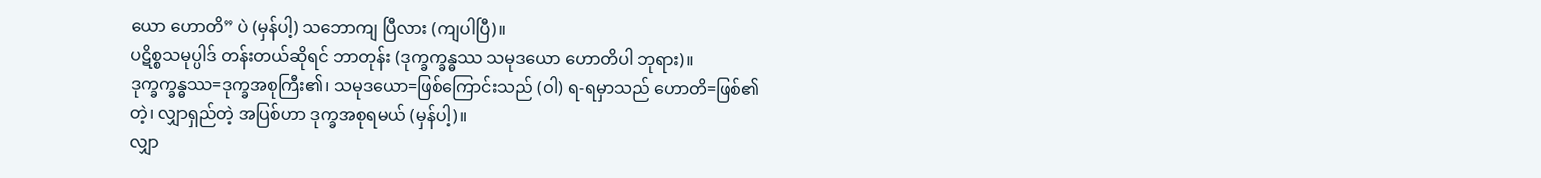ယော ဟောတိ” ပဲ (မှန်ပါ့) သဘောကျ ပြီလား (ကျပါပြီ)။
ပဋိစ္စသမုပ္ပါဒ် တန်းတယ်ဆိုရင် ဘာတုန်း (ဒုက္ခက္ခန္ဓဿ သမုဒယော ဟောတိပါ ဘုရား)။
ဒုက္ခက္ခန္ဓဿ=ဒုက္ခအစုကြီး၏၊ သမုဒယော=ဖြစ်ကြောင်းသည် (ဝါ) ရ-ရမှာသည် ဟောတိ=ဖြစ်၏တဲ့၊ လျှာရှည်တဲ့ အပြစ်ဟာ ဒုက္ခအစုရမယ် (မှန်ပါ့)။
လျှာ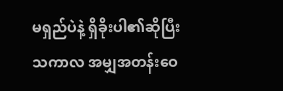မရှည်ပဲနဲ့ ရှိခိုးပါ၏ဆိုပြီး သကာလ အမျှအတန်းဝေ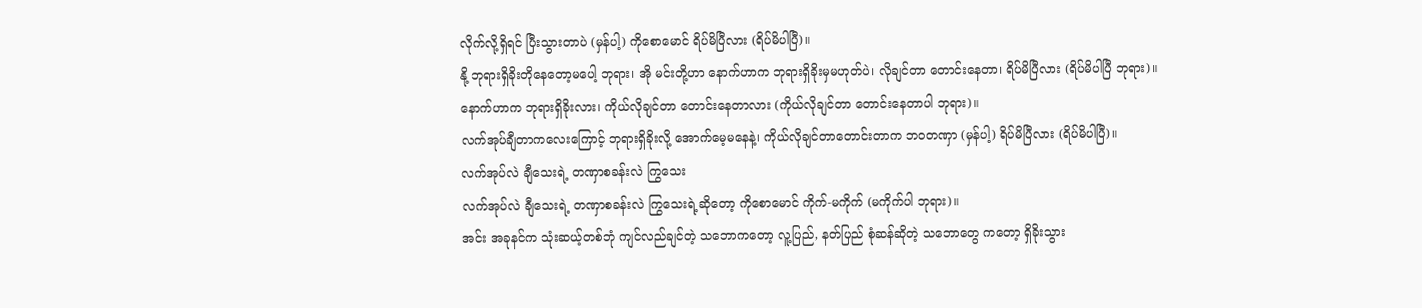လိုက်လို့ရှိရင် ပြီးသွားတာပဲ (မှန်ပါ့) ကိုစောမောင် ရိပ်မိပြီလား (ရိပ်မိပါပြီ)။
နို့ ဘုရားရှိခိုးတိုနေတော့မပေါ့ ဘုရား၊ အို မင်းတို့ဟာ နောက်ဟာက ဘုရားရှိခိုးမှမဟုတ်ပဲ၊ လိုချင်တာ တောင်းနေတာ၊ ရိပ်မိပြီလား (ရိပ်မိပါပြီ ဘုရား)။
နောက်ဟာက ဘုရားရှိခိုးလား၊ ကိုယ်လိုချင်တာ တောင်းနေတာလား (ကိုယ်လိုချင်တာ တောင်းနေတာပါ ဘုရား)။
လက်အုပ်ချီတာကလေးကြောင့် ဘုရားရှိခိုးလို့ အောက်မေ့မနေနဲ့၊ ကိုယ်လိုချင်တာတောင်းတာက ဘဝတဏှာ (မှန်ပါ့) ရိပ်မိပြီလား (ရိပ်မိပါပြီ)။
လက်အုပ်လဲ ချီသေးရဲ့ တဏှာစခန်းလဲ ကြွသေး
လက်အုပ်လဲ ချီသေးရဲ့ တဏှာစခန်းလဲ ကြွသေးရဲ့ဆိုတော့ ကိုစောမောင် ကိုက်-မကိုက် (မကိုက်ပါ ဘုရား)။
အင်း အခုနင်က သုံးဆယ့်တစ်ဘုံ ကျင်လည်ချင်တဲ့ သဘောကတော့ လူ့ပြည်, နတ်ပြည် စုံဆန်ဆိုတဲ့ သဘောတွေ ကတော့ ရှိခိုးသွား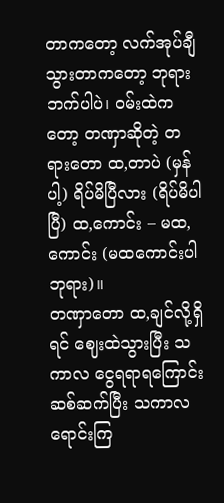တာကတော့ လက်အုပ်ချီသွားတာကတော့ ဘုရားဘက်ပါပဲ၊ ဝမ်းထဲကတော့ တဏှာဆိုတဲ့ တရားတော ထ,တာပဲ (မှန်ပါ့) ရိပ်မိပြီလား (ရိပ်မိပါပြီ) ထ,ကောင်း – မထ,ကောင်း (မထကောင်းပါ ဘုရား)။
တဏှာတော ထ,ချင်လို့ရှိရင် ဈေးထဲသွားပြီး သကာလ ငွေရရာရကြောင်း ဆစ်ဆက်ပြီး သကာလ ရောင်းကြ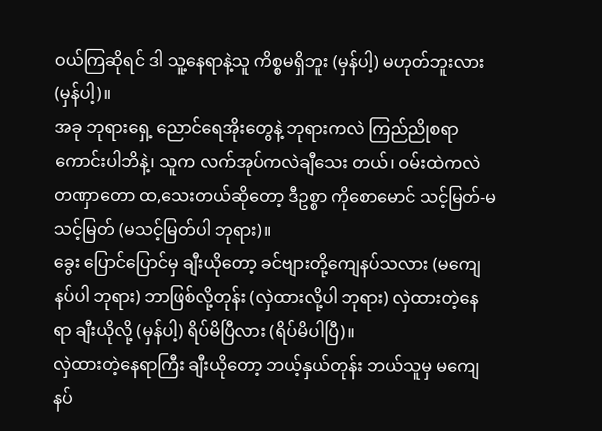ဝယ်ကြဆိုရင် ဒါ သူ့နေရာနဲ့သူ ကိစ္စမရှိဘူး (မှန်ပါ့) မဟုတ်ဘူးလား (မှန်ပါ့)။
အခု ဘုရားရှေ့ ညောင်ရေအိုးတွေနဲ့ ဘုရားကလဲ ကြည်ညိုစရာ ကောင်းပါဘိနဲ့၊ သူက လက်အုပ်ကလဲချီသေး တယ်၊ ဝမ်းထဲကလဲ တဏှာတော ထ,သေးတယ်ဆိုတော့ ဒီဥစ္စာ ကိုစောမောင် သင့်မြတ်-မသင့်မြတ် (မသင့်မြတ်ပါ ဘုရား)။
ခွေး ပြောင်ပြောင်မှ ချီးယိုတော့ ခင်ဗျားတို့ကျေနပ်သလား (မကျေနပ်ပါ ဘုရား) ဘာဖြစ်လို့တုန်း (လှဲထားလို့ပါ ဘုရား) လှဲထားတဲ့နေရာ ချီးယိုလို့ (မှန်ပါ့) ရိပ်မိပြီလား (ရိပ်မိပါပြီ)။
လှဲထားတဲ့နေရာကြီး ချီးယိုတော့ ဘယ့်နှယ်တုန်း ဘယ်သူမှ မကျေနပ်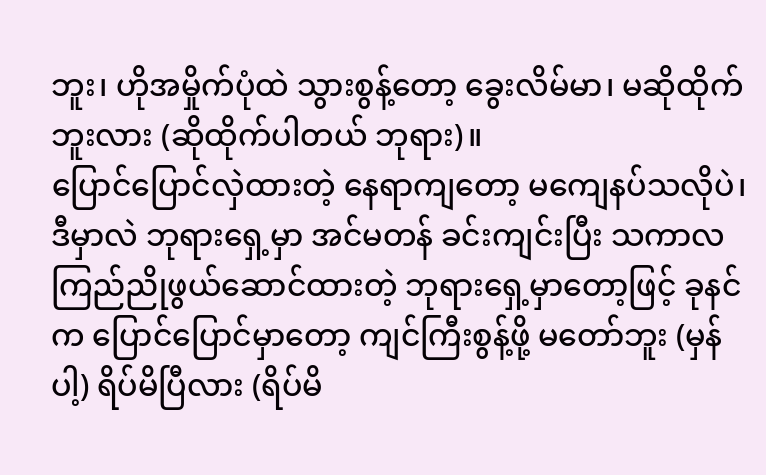ဘူး၊ ဟိုအမှိုက်ပုံထဲ သွားစွန့်တော့ ခွေးလိမ်မာ၊ မဆိုထိုက်ဘူးလား (ဆိုထိုက်ပါတယ် ဘုရား)။
ပြောင်ပြောင်လှဲထားတဲ့ နေရာကျတော့ မကျေနပ်သလိုပဲ၊ ဒီမှာလဲ ဘုရားရှေ့မှာ အင်မတန် ခင်းကျင်းပြီး သကာလ ကြည်ညိုဖွယ်ဆောင်ထားတဲ့ ဘုရားရှေ့မှာတော့ဖြင့် ခုနင်က ပြောင်ပြောင်မှာတော့ ကျင်ကြီးစွန့်ဖို့ မတော်ဘူး (မှန်ပါ့) ရိပ်မိပြီလား (ရိပ်မိ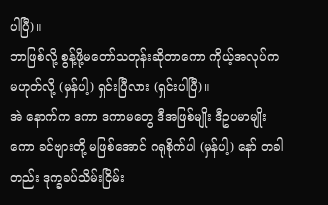ပါပြီ)။
ဘာဖြစ်လို့ စွန့်ဖို့မတော်သတုန်းဆိုတာကော ကိုယ့်အလုပ်က မဟုတ်လို့ (မှန်ပါ့) ရှင်းပြီလား (ရှင်းပါပြီ)။
အဲ နောက်က ဒကာ ဒကာမတွေ ဒီအဖြစ်မျိုး ဒီဥပမာမျိုးကော ခင်ဗျားတို့ မဖြစ်အောင် ဂရုစိုက်ပါ (မှန်ပါ့) နော် တခါတည်း ဒုက္ခခပ်သိမ်းငြိမ်း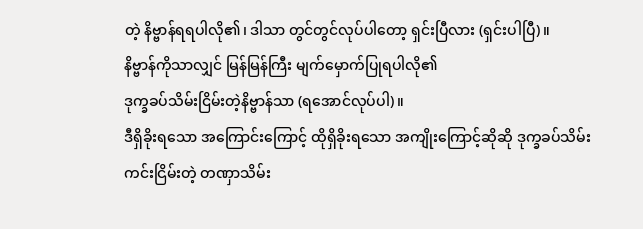တဲ့ နိဗ္ဗာန်ရရပါလို၏၊ ဒါသာ တွင်တွင်လုပ်ပါတော့ ရှင်းပြီလား (ရှင်းပါပြီ)။
နိဗ္ဗာန်ကိုသာလျှင် မြန်မြန်ကြီး မျက်မှောက်ပြုရပါလို၏
ဒုက္ခခပ်သိမ်းငြိမ်းတဲ့နိဗ္ဗာန်သာ (ရအောင်လုပ်ပါ)။
ဒီရှိခိုးရသော အကြောင်းကြောင့် ထိုရှိခိုးရသော အကျိုးကြောင့်ဆိုဆို ဒုက္ခခပ်သိမ်း ကင်းငြိမ်းတဲ့ တဏှာသိမ်း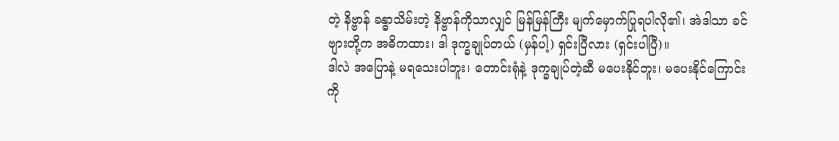တဲ့ နိဗ္ဗာန် ခန္ဓာသိမ်းတဲ့ နိဗ္ဗာန်ကိုသာလျှင် မြန်မြန်ကြီး မျက်မှောက်ပြုရပါလို၏၊ အဲဒါသာ ခင်ဗျားတို့က အဓိကထား၊ ဒါ ဒုက္ခချုပ်တယ် (မှန်ပါ့) ရှင်းပြီလား (ရှင်းပါပြီ)။
ဒါလဲ အပြောနဲ့ မရသေးပါဘူး၊ တောင်းရုံနဲ့ ဒုက္ခချုပ်တဲ့ဆီ မပေးနိုင်ဘူး၊ မပေးနိုင်ကြောင်းကို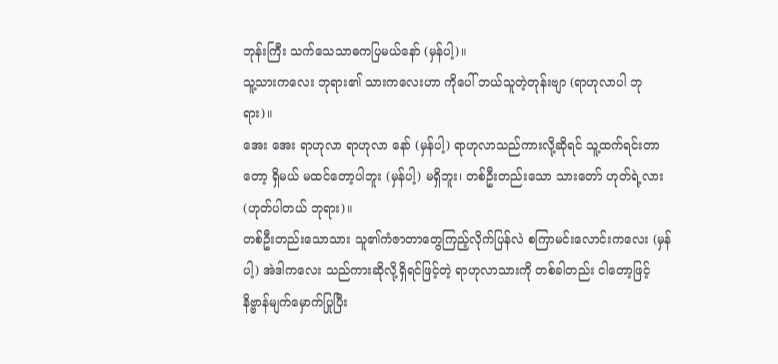ဘုန်းကြီး သက်သေသာဓကပြမယ်နော် (မှန်ပါ့)။
သူ့သားကလေး ဘုရား၏ သားကလေးဟာ ကိုပေါ် ဘယ်သူတဲ့တုန်းဗျာ (ရာဟုလာပါ ဘုရား)။
အေး အေး ရာဟုလာ ရာဟုလာ နော် (မှန်ပါ့) ရာဟုလာသည်ကားလို့ဆိုရင် သူ့ထက်ရင်းတာတော့ ရှိမယ် မထင်တော့ပါဘူး (မှန်ပါ့) မရှိဘူး၊ တစ်ဦးတည်းသော သားတော် ဟုတ်ရဲ့လား (ဟုတ်ပါတယ် ဘုရား)။
တစ်ဦးတည်းသောသား သူ၏ကံဇာတာတွေကြည့်လိုက်ပြန်လဲ စကြာမင်းလောင်းကလေး (မှန်ပါ့) အဲဒါကလေး သည်ကားဆိုလို့ရှိရင်ဖြင့်တဲ့ ရာဟုလာသားကို တစ်ခါတည်း ငါတော့ဖြင့် နိဗ္ဗာန်မျက်မှောက်ပြုပြီး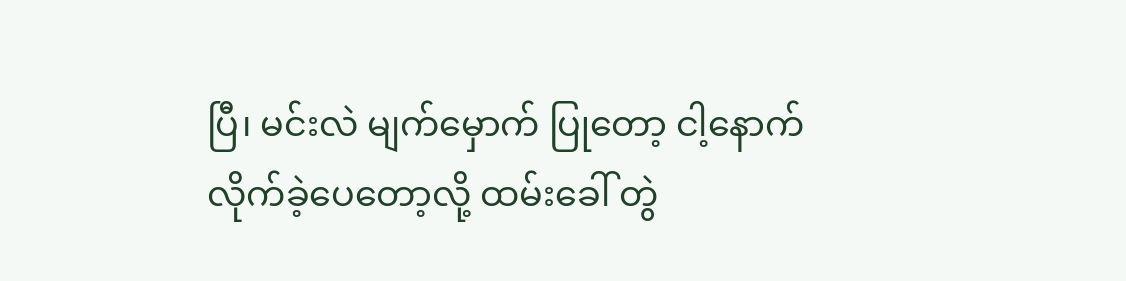ပြီ၊ မင်းလဲ မျက်မှောက် ပြုတော့ ငါ့နောက်လိုက်ခဲ့ပေတော့လို့ ထမ်းခေါ် တွဲ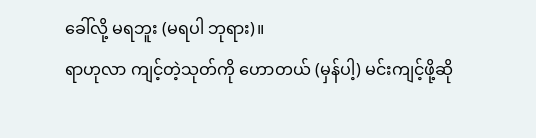ခေါ်လို့ မရဘူး (မရပါ ဘုရား)။
ရာဟုလာ ကျင့်တဲ့သုတ်ကို ဟောတယ် (မှန်ပါ့) မင်းကျင့်ဖို့ဆို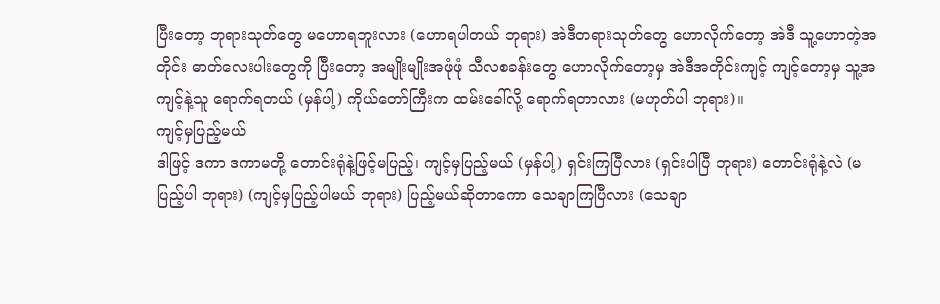ပြီးတော့ ဘုရားသုတ်တွေ မဟောရဘူးလား (ဟောရပါတယ် ဘုရား) အဲဒီတရားသုတ်တွေ ဟောလိုက်တော့ အဲဒီ သူ့ဟောတဲ့အတိုင်း ဓာတ်လေးပါးတွေကို ပြီးတော့ အမျိုးမျိုးအဖုံဖုံ သီလစခန်းတွေ ဟောလိုက်တော့မှ အဲဒီအတိုင်းကျင့် ကျင့်တော့မှ သူ့အကျင့်နဲ့သူ ရောက်ရတယ် (မှန်ပါ့) ကိုယ်တော်ကြီးက ထမ်းခေါ်လို့ ရောက်ရတာလား (မဟုတ်ပါ ဘုရား)။
ကျင့်မှပြည့်မယ်
ဒါဖြင့် ဒကာ ဒကာမတို့ တောင်းရုံနဲ့ဖြင့်မပြည့်၊ ကျင့်မှပြည့်မယ် (မှန်ပါ့) ရှင်းကြပြီလား (ရှင်းပါပြီ ဘုရား) တောင်းရုံနဲ့လဲ (မပြည့်ပါ ဘုရား) (ကျင့်မှပြည့်ပါမယ် ဘုရား) ပြည့်မယ်ဆိုတာကော သေချာကြပြီလား (သေချာ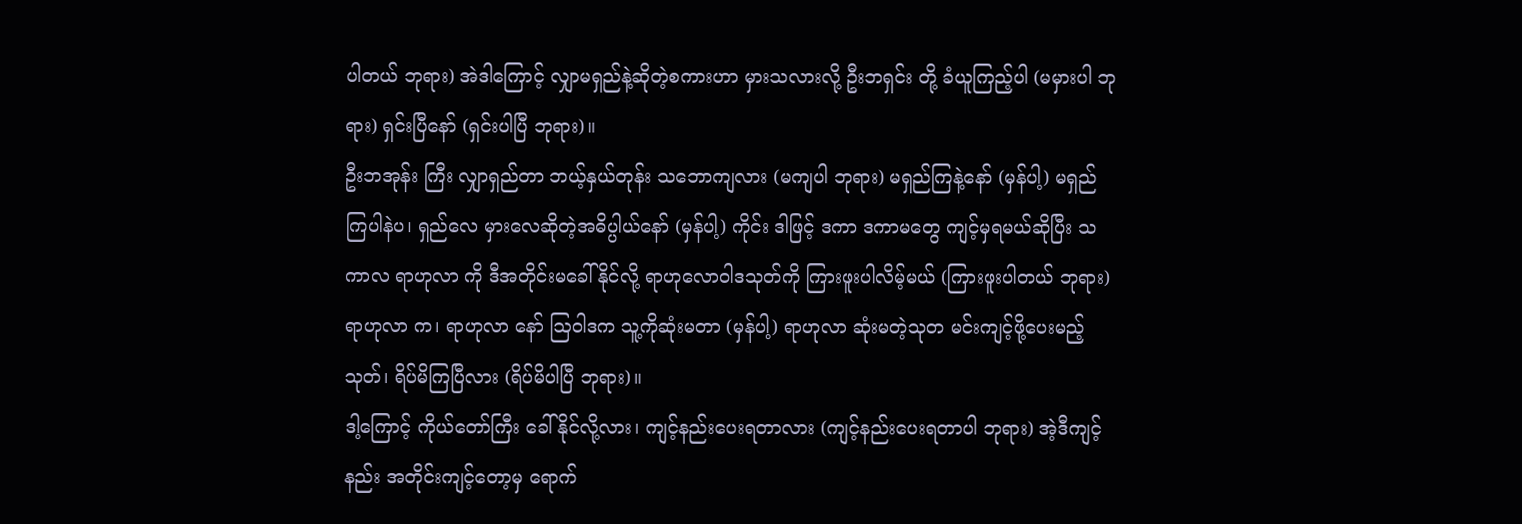ပါတယ် ဘုရား) အဲဒါကြောင့် လျှာမရှည်နဲ့ဆိုတဲ့စကားဟာ မှားသလားလို့ ဦးဘရှင်း တို့ ခံယူကြည့်ပါ (မမှားပါ ဘုရား) ရှင်းပြီနော် (ရှင်းပါပြီ ဘုရား)။
ဦးဘအုန်း ကြီး လျှာရှည်တာ ဘယ့်နှယ်တုန်း သဘောကျလား (မကျပါ ဘုရား) မရှည်ကြနဲ့နော် (မှန်ပါ့) မရှည်ကြပါနဲပ၊ ရှည်လေ မှားလေဆိုတဲ့အဓိပ္ပါယ်နော် (မှန်ပါ့) ကိုင်း ဒါဖြင့် ဒကာ ဒကာမတွေ ကျင့်မှရမယ်ဆိုပြီး သကာလ ရာဟုလာ ကို ဒီအတိုင်းမခေါ်နိုင်လို့ ရာဟုလောဝါဒသုတ်ကို ကြားဖူးပါလိမ့်မယ် (ကြားဖူးပါတယ် ဘုရား) ရာဟုလာ က၊ ရာဟုလာ နော် ဩဝါဒက သူ့ကိုဆုံးမတာ (မှန်ပါ့) ရာဟုလာ ဆုံးမတဲ့သုတ မင်းကျင့်ဖို့ပေးမည့်သုတ်၊ ရိပ်မိကြပြီလား (ရိပ်မိပါပြီ ဘုရား)။
ဒါ့ကြောင့် ကိုယ်တော်ကြီး ခေါ်နိုင်လို့လား၊ ကျင့်နည်းပေးရတာလား (ကျင့်နည်းပေးရတာပါ ဘုရား) အဲ့ဒီကျင့်နည်း အတိုင်းကျင့်တော့မှ ရောက်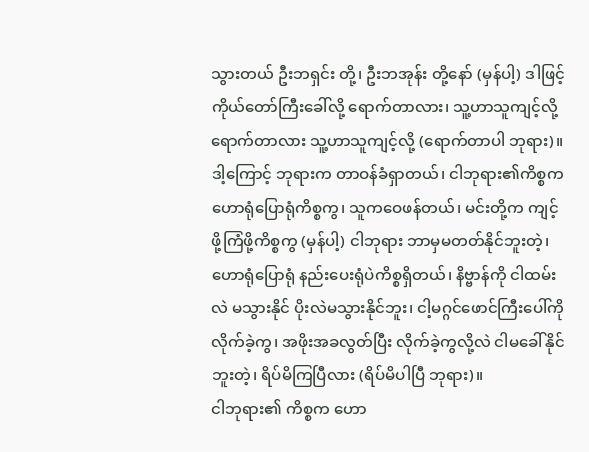သွားတယ် ဦးဘရှင်း တို့၊ ဦးဘအုန်း တို့နော် (မှန်ပါ့) ဒါဖြင့် ကိုယ်တော်ကြီးခေါ်လို့ ရောက်တာလား၊ သူ့ဟာသူကျင့်လို့ ရောက်တာလား သူ့ဟာသူကျင့်လို့ (ရောက်တာပါ ဘုရား)။
ဒါ့ကြောင့် ဘုရားက တာဝန်ခံရှာတယ်၊ ငါဘုရား၏ကိစ္စက ဟောရုံပြောရုံကိစ္စကွ၊ သူကဝေဖန်တယ်၊ မင်းတို့က ကျင့်ဖို့ကြံဖို့ကိစ္စကွ (မှန်ပါ့) ငါဘုရား ဘာမှမတတ်နိုင်ဘူးတဲ့၊ ဟောရုံပြောရုံ နည်းပေးရုံပဲကိစ္စရှိတယ်၊ နိဗ္ဗာန်ကို ငါထမ်းလဲ မသွားနိုင် ပိုးလဲမသွားနိုင်ဘူး၊ ငါ့မဂ္ဂင်ဖောင်ကြီးပေါ်ကို လိုက်ခဲ့ကွ၊ အဖိုးအခလွတ်ပြီး လိုက်ခဲ့ကွလို့လဲ ငါမခေါ်နိုင်ဘူးတဲ့၊ ရိပ်မိကြပြီလား (ရိပ်မိပါပြီ ဘုရား)။
ငါဘုရား၏ ကိစ္စက ဟော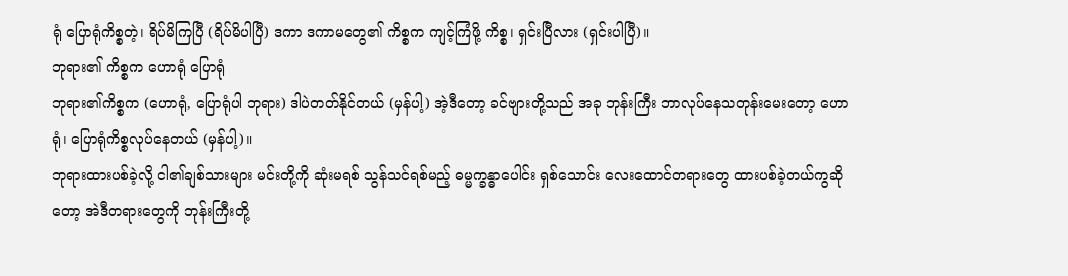ရုံ ပြောရုံကိစ္စတဲ့၊ ရိပ်မိကြပြီ (ရိပ်မိပါပြီ) ဒကာ ဒကာမတွေ၏ ကိစ္စက ကျင့်ကြံဖို့ ကိစ္စ၊ ရှင်းပြီလား (ရှင်းပါပြီ)။
ဘုရား၏ ကိစ္စက ဟောရုံ ပြောရုံ
ဘုရား၏ကိစ္စက (ဟောရုံ, ပြောရုံပါ ဘုရား) ဒါပဲတတ်နိုင်တယ် (မှန်ပါ့) အဲ့ဒီတော့ ခင်ဗျားတို့သည် အခု ဘုန်းကြီး ဘာလုပ်နေသတုန်းမေးတော့ ဟောရုံ၊ ပြောရုံကိစ္စလုပ်နေတယ် (မှန်ပါ့)။
ဘုရားထားပစ်ခဲ့လို့ ငါ၏ချစ်သားများ မင်းတို့ကို ဆုံးမရစ် သွန်သင်ရစ်မည့် ဓမ္မက္ခန္ဓာပေါင်း ရှစ်သောင်း လေးထောင်တရားတွေ ထားပစ်ခဲ့တယ်ကွဆိုတော့ အဲဒီတရားတွေကို ဘုန်းကြီးတို့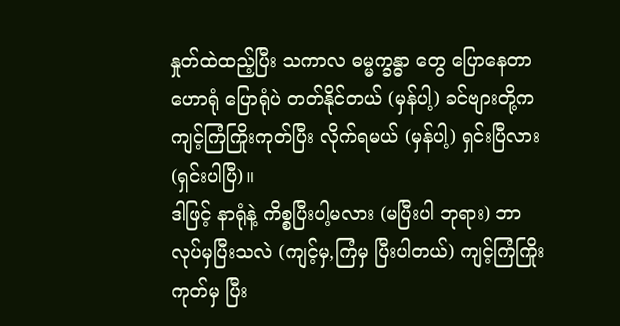နှုတ်ထဲထည့်ပြီး သကာလ ဓမ္မက္ခန္ဓာ တွေ ပြောနေတာ ဟောရုံ ပြောရုံပဲ တတ်နိုင်တယ် (မှန်ပါ့) ခင်ဗျားတို့က ကျင့်ကြံကြိုးကုတ်ပြီး လိုက်ရမယ် (မှန်ပါ့) ရှင်းပြီလား (ရှင်းပါပြီ)။
ဒါဖြင့် နာရုံနဲ့ ကိစ္စပြီးပါ့မလား (မပြီးပါ ဘုရား) ဘာလုပ်မှပြီးသလဲ (ကျင့်မှ,ကြံမှ ပြီးပါတယ်) ကျင့်ကြံကြိုးကုတ်မှ ပြီး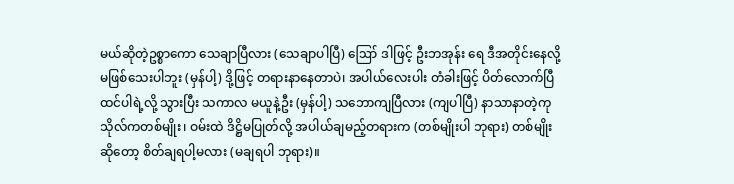မယ်ဆိုတဲ့ဥစ္စာကော သေချာပြီလား (သေချာပါပြီ) ဪ ဒါဖြင့် ဦးဘအုန်း ရေ ဒီအတိုင်းနေလို့ မဖြစ်သေးပါဘူး (မှန်ပါ့) ဒို့ဖြင့် တရားနာနေတာပဲ၊ အပါယ်လေးပါး တံခါးဖြင့် ပိတ်လောက်ပြီထင်ပါရဲ့လို့ သွားပြီး သကာလ မယူနဲ့ဦး (မှန်ပါ့) သဘောကျပြီလား (ကျပါပြီ) နာသာနာတဲ့ကုသိုလ်ကတစ်မျိုး၊ ဝမ်းထဲ ဒိဋ္ဌိမပြုတ်လို့ အပါယ်ချမည့်တရားက (တစ်မျိုးပါ ဘုရား) တစ်မျိုးဆိုတော့ စိတ်ချရပါ့မလား (မချရပါ ဘုရား)။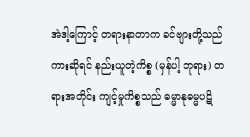အဲဒါ့ကြောင့် တရားနာတာက ခင်ဗျားတို့သည်ကားဆိုရင် နည်းယူတဲ့ကိစ္စ (မှန်ပါ့ ဘုရား) တရားအတိုင်း ကျင့်မှုကိစ္စသည် ဓမ္မာနုဓမ္မပဋိ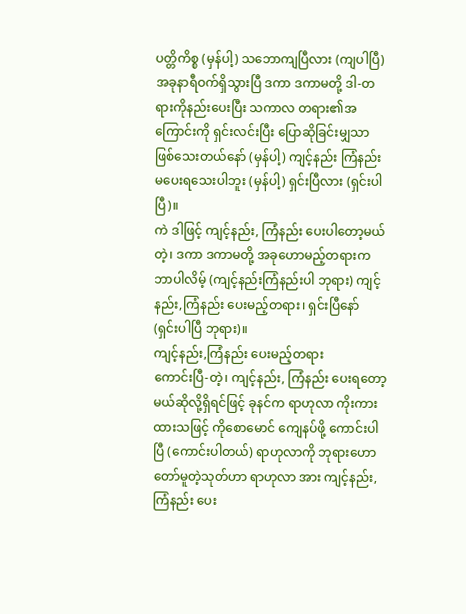ပတ္တိကိစ္စ (မှန်ပါ့) သဘောကျပြီလား (ကျပါပြီ) အခုနာရီဝက်ရှိသွားပြီ ဒကာ ဒကာမတို့ ဒါ-တရားကိုနည်းပေးပြီး သကာလ တရား၏အကြောင်းကို ရှင်းလင်းပြီး ပြောဆိုခြင်းမျှသာဖြစ်သေးတယ်နော် (မှန်ပါ့) ကျင့်နည်း ကြံနည်း မပေးရသေးပါဘူး (မှန်ပါ့) ရှင်းပြီလား (ရှင်းပါပြီ)။
ကဲ ဒါဖြင့် ကျင့်နည်း, ကြံနည်း ပေးပါတော့မယ်တဲ့၊ ဒကာ ဒကာမတို့ အခုဟောမည့်တရားက ဘာပါလိမ့် (ကျင့်နည်းကြံနည်းပါ ဘုရား) ကျင့်နည်း,ကြံနည်း ပေးမည့်တရား၊ ရှင်းပြီနော် (ရှင်းပါပြီ ဘုရား)။
ကျင့်နည်း,ကြံနည်း ပေးမည့်တရား
ကောင်းပြီ-တဲ့၊ ကျင့်နည်း, ကြံနည်း ပေးရတော့မယ်ဆိုလို့ရှိရင်ဖြင့် ခုနင်က ရာဟုလာ ကိုးကားထားသဖြင့် ကိုစောမောင် ကျေနပ်ဖို့ ကောင်းပါပြီ (ကောင်းပါတယ်) ရာဟုလာကို ဘုရားဟောတော်မူတဲ့သုတ်ဟာ ရာဟုလာ အား ကျင့်နည်း, ကြံနည်း ပေး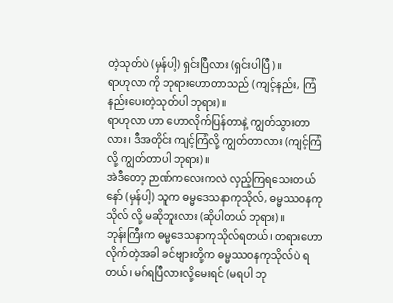တဲ့သုတ်ပဲ (မှန်ပါ့) ရှင်းပြီလား (ရှင်းပါပြီ)။
ရာဟုလာ ကို ဘုရားဟောတာသည် (ကျင့်နည်း, ကြံနည်းပေးတဲ့သုတ်ပါ ဘုရား)။
ရာဟုလာ ဟာ ဟောလိုက်ပြန်တာနဲ့ ကျွတ်သွားတာလား၊ ဒီအတိုင်း ကျင့်ကြံလို့ ကျွတ်တာလား (ကျင့်ကြံလို့ ကျွတ်တာပါ ဘုရား)။
အဲဒီတော့ ဉာဏ်ကလေးကလဲ လှည့်ကြရသေးတယ်နော် (မှန်ပါ့) သူက ဓမ္မဒေသနာကုသိုလ်, ဓမ္မဿဝနကုသိုလ် လို့ မဆိုဘူးလား (ဆိုပါတယ် ဘုရား)။
ဘုန်းကြီးက ဓမ္မဒေသနာကုသိုလ်ရတယ်၊ တရားဟောလိုက်တဲ့အခါ ခင်ဗျားတို့က ဓမ္မဿဝနကုသိုလ်ပဲ ရတယ်၊ မဂ်ရပြီလားလို့မေးရင် (မရပါ ဘု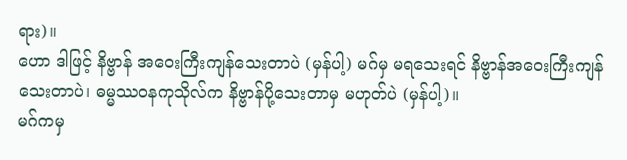ရား)။
ဟော ဒါဖြင့် နိဗ္ဗာန် အဝေးကြီးကျန်သေးတာပဲ (မှန်ပါ့) မဂ်မှ မရသေးရင် နိဗ္ဗာန်အဝေးကြီးကျန်သေးတာပဲ၊ ဓမ္မဿဝနကုသိုလ်က နိဗ္ဗာန်ပို့သေးတာမှ မဟုတ်ပဲ (မှန်ပါ့)။
မဂ်ကမှ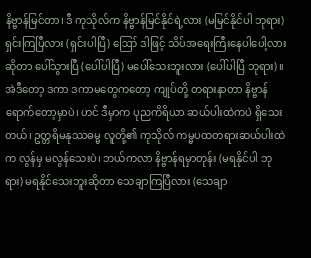နိဗ္ဗာန်မြင်တာ၊ ဒီ ကုသိုလ်က နိဗ္ဗာန်မြင်နိုင်ရဲ့လား (မမြင်နိုင်ပါ ဘုရား) ရှင်းကြပြီလား (ရှင်းပါပြီ) ဪ ဒါဖြင့် သိပ်အရေးကြီးနေပါပေါ့လားဆိုတာ ပေါ်သွားပြီ (ပေါ်ပါပြီ) မပေါ်သေးဘူးလား (ပေါ်ပါပြီ ဘုရား)။
အဲဒီတော့ ဒကာ ဒကာမတွေကတော့ ကျုပ်တို့ တရားနာတာ နိဗ္ဗာန်ရောက်တော့မှာပဲ၊ ဟင် ဒီမှာက ပုညကိရိယာ ဆယ်ပါးထဲကပဲ ရှိသေးတယ်၊ ဥတ္တရိမနုဿဓမ္မ လူတို့၏ ကုသိုလ် ကမ္မပထတရားဆယ်ပါးထဲက လွန်မှ မလွန်သေးပဲ၊ ဘယ်ကလာ နိဗ္ဗာန်ရမှာတုန်း (မရနိုင်ပါ ဘုရား) မရနိုင်သေးဘူးဆိုတာ သေချာကြပြီလား (သေချာ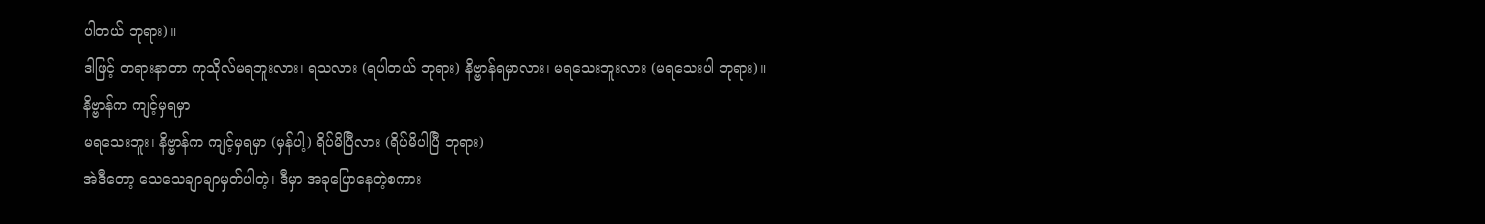ပါတယ် ဘုရား)။
ဒါဖြင့် တရားနာတာ ကုသိုလ်မရဘူးလား၊ ရသလား (ရပါတယ် ဘုရား) နိဗ္ဗာန်ရမှာလား၊ မရသေးဘူးလား (မရသေးပါ ဘုရား)။
နိဗ္ဗာန်က ကျင့်မှရမှာ
မရသေးဘူး၊ နိဗ္ဗာန်က ကျင့်မှရမှာ (မှန်ပါ့) ရိပ်မိပြီလား (ရိပ်မိပါပြီ ဘုရား)
အဲဒီတော့ သေသေချာချာမှတ်ပါတဲ့၊ ဒီမှာ အခုပြောနေတဲ့စကား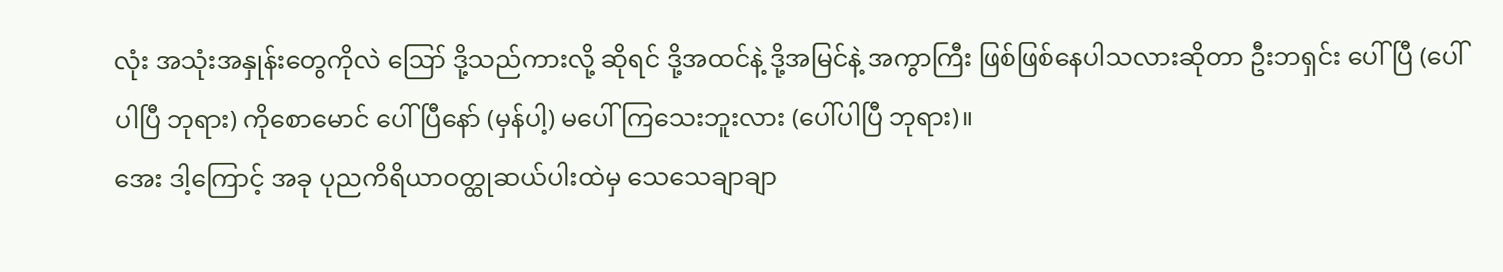လုံး အသုံးအနှုန်းတွေကိုလဲ ဪ ဒို့သည်ကားလို့ ဆိုရင် ဒို့အထင်နဲ့ ဒို့အမြင်နဲ့ အကွာကြီး ဖြစ်ဖြစ်နေပါသလားဆိုတာ ဦးဘရှင်း ပေါ်ပြီ (ပေါ်ပါပြီ ဘုရား) ကိုစောမောင် ပေါ်ပြီနော် (မှန်ပါ့) မပေါ်ကြသေးဘူးလား (ပေါ်ပါပြီ ဘုရား)။
အေး ဒါ့ကြောင့် အခု ပုညကိရိယာဝတ္ထုဆယ်ပါးထဲမှ သေသေချာချာ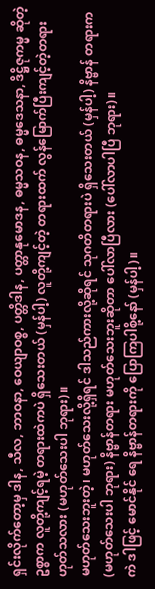ရှင်းလိုက်တော့မှ ဒါန, သီလ, ဘာဝနာ, ဝေယျာဝစ္စ, ပတ္တိဒါန, ပတ္တာနုမောဒန, ဓမ္မသဝန, ဓမ္မဒေသနာ, ဒိဋ္ဌိဇုကမ္မ ဆိုတဲ့ဥစ္စာက လူတို့ကျင့်ရမဲ့ တရားထဲကပဲ ရှိသေးတယ် (မှန်ပါ့) လူတို့ကျင့်တဲ့ တရားထက် လွန်မြောက်ပြီးကျင့်တဲ့တရား ဟုတ်သလား (မဟုတ်သေးပါ ဘုရား)။
မဟုတ်သေးဘူးတဲ့၊ မဟုတ်သေးလို့ရှိရင် ဒါသည်ကားလို့ဆိုရင် သုဂတိတရားပဲ ရှိသေးတယ် (မှန်ပါ့) နိဗ္ဗာန် တရားက (မဟုတ်သေးပါ ဘုရား) နိဗ္ဗာန်တရား မဟုတ်သေးဘူးဆိုတာ ပေါ်လာပြီလား (ပေါ်လာပါပြီ ဘုရား)။
ကဲ ဒါဖြင့် မောင်နိုင် ရေ နိဗ္ဗာန်တရားကို ပြောကြပါစို့နော် (မှန်ပါ့)။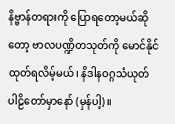နိဗ္ဗာန်တရားကို ပြောရတော့မယ်ဆိုတော့ ဗာလပဏ္ဍိတသုတ်ကို မောင်နိုင် ထုတ်ရလိမ့်မယ်၊ နိဒါနဝဂ္ဂသံယုတ် ပါဠိတော်မှာနော် (မှန်ပါ့)။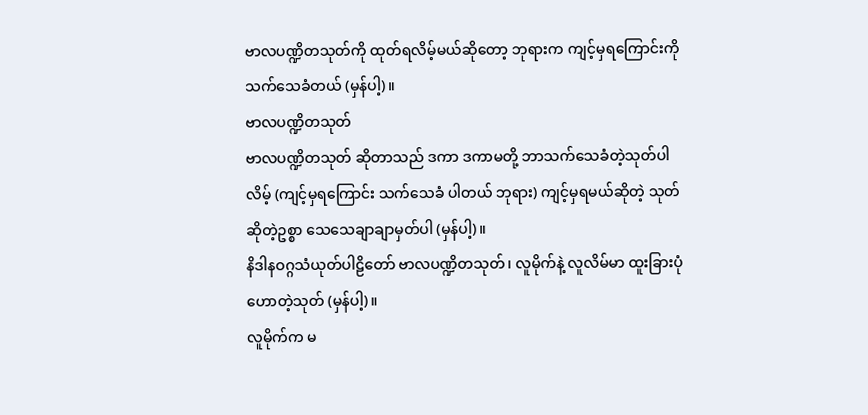ဗာလပဏ္ဍိတသုတ်ကို ထုတ်ရလိမ့်မယ်ဆိုတော့ ဘုရားက ကျင့်မှရကြောင်းကို သက်သေခံတယ် (မှန်ပါ့)။
ဗာလပဏ္ဍိတသုတ်
ဗာလပဏ္ဍိတသုတ် ဆိုတာသည် ဒကာ ဒကာမတို့ ဘာသက်သေခံတဲ့သုတ်ပါလိမ့် (ကျင့်မှရကြောင်း သက်သေခံ ပါတယ် ဘုရား) ကျင့်မှရမယ်ဆိုတဲ့ သုတ်ဆိုတဲ့ဥစ္စာ သေသေချာချာမှတ်ပါ (မှန်ပါ့)။
နိဒါနဝဂ္ဂသံယုတ်ပါဠိတော် ဗာလပဏ္ဍိတသုတ်၊ လူမိုက်နဲ့ လူလိမ်မာ ထူးခြားပုံဟောတဲ့သုတ် (မှန်ပါ့)။
လူမိုက်က မ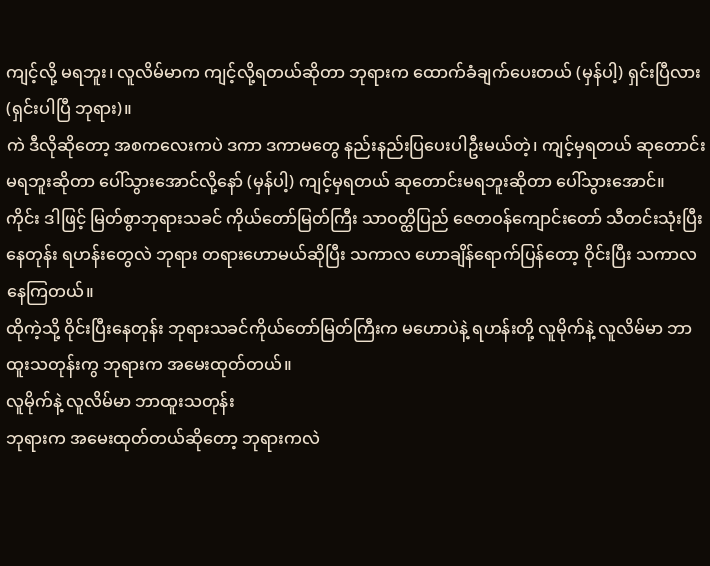ကျင့်လို့ မရဘူး၊ လူလိမ်မာက ကျင့်လို့ရတယ်ဆိုတာ ဘုရားက ထောက်ခံချက်ပေးတယ် (မှန်ပါ့) ရှင်းပြီလား (ရှင်းပါပြီ ဘုရား)။
ကဲ ဒီလိုဆိုတော့ အစကလေးကပဲ ဒကာ ဒကာမတွေ နည်းနည်းပြပေးပါဦးမယ်တဲ့၊ ကျင့်မှရတယ် ဆုတောင်း မရဘူးဆိုတာ ပေါ်သွားအောင်လို့နော် (မှန်ပါ့) ကျင့်မှရတယ် ဆုတောင်းမရဘူးဆိုတာ ပေါ်သွားအောင်။
ကိုင်း ဒါဖြင့် မြတ်စွာဘုရားသခင် ကိုယ်တော်မြတ်ကြီး သာဝတ္ထိပြည် ဇေတဝန်ကျောင်းတော် သီတင်းသုံးပြီး နေတုန်း ရဟန်းတွေလဲ ဘုရား တရားဟောမယ်ဆိုပြီး သကာလ ဟောချိန်ရောက်ပြန်တော့ ဝိုင်းပြီး သကာလ နေကြတယ်။
ထိုကဲ့သို့ ဝိုင်းပြီးနေတုန်း ဘုရားသခင်ကိုယ်တော်မြတ်ကြီးက မဟောပဲနဲ့ ရဟန်းတို့ လူမိုက်နဲ့ လူလိမ်မာ ဘာထူးသတုန်းကွ ဘုရားက အမေးထုတ်တယ်။
လူမိုက်နဲ့ လူလိမ်မာ ဘာထူးသတုန်း
ဘုရားက အမေးထုတ်တယ်ဆိုတော့ ဘုရားကလဲ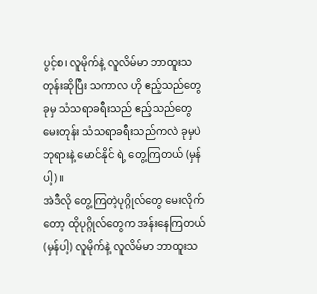ပွင့်စ၊ လူမိုက်နဲ့ လူလိမ်မာ ဘာထူးသတုန်းဆိုပြီး သကာလ ဟို ဧည့်သည်တွေ ခုမှ သံသရာခရီးသည် ဧည့်သည်တွေ မေးတုန်း သံသရာခရီးသည်ကလဲ ခုမှပဲ ဘုရားနဲ့ မောင်နိုင် ရဲ့ တွေ့ကြတယ် (မှန်ပါ့)။
အဲဒီလို တွေ့ကြတဲ့ပုဂ္ဂိုလ်တွေ မေးလိုက်တော့ ထိုပုဂ္ဂိုလ်တွေက အန်းနေကြတယ် (မှန်ပါ့) လူမိုက်နဲ့ လူလိမ်မာ ဘာထူးသ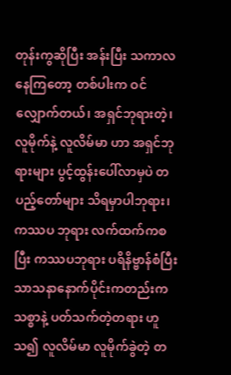တုန်းကွဆိုပြီး အန်းပြီး သကာလ နေကြတော့ တစ်ပါးက ဝင်လျှောက်တယ်၊ အရှင်ဘုရားတဲ့၊ လူမိုက်နဲ့ လူလိမ်မာ ဟာ အရှင်ဘုရားများ ပွင့်ထွန်းပေါ်လာမှပဲ တပည့်တော်များ သိရမှာပါဘုရား၊ ကဿပ ဘုရား လက်ထက်ကစပြီး ကဿပဘုရား ပရိနိဗ္ဗာန်စံပြီး သာသနာနောက်ပိုင်းကတည်းက သစ္စာနဲ့ ပတ်သက်တဲ့တရား ဟူသ၍ လူလိမ်မာ လူမိုက်ခွဲတဲ့ တ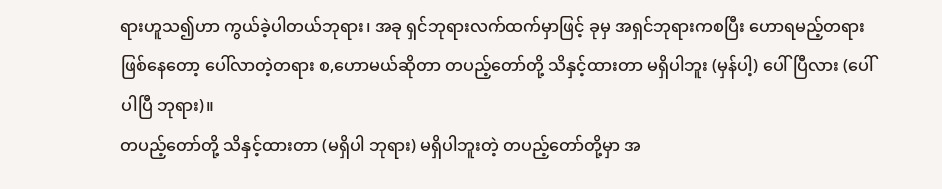ရားဟူသ၍ဟာ ကွယ်ခဲ့ပါတယ်ဘုရား၊ အခု ရှင်ဘုရားလက်ထက်မှာဖြင့် ခုမှ အရှင်ဘုရားကစပြီး ဟောရမည့်တရားဖြစ်နေတော့ ပေါ်လာတဲ့တရား စ,ဟောမယ်ဆိုတာ တပည့်တော်တို့ သိနှင့်ထားတာ မရှိပါဘူး (မှန်ပါ့) ပေါ်ပြီလား (ပေါ်ပါပြီ ဘုရား)။
တပည့်တော်တို့ သိနှင့်ထားတာ (မရှိပါ ဘုရား) မရှိပါဘူးတဲ့ တပည့်တော်တို့မှာ အ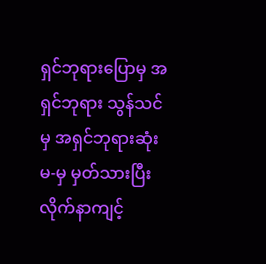ရှင်ဘုရားပြောမှ အရှင်ဘုရား သွန်သင်မှ အရှင်ဘုရားဆုံးမ-မှ မှတ်သားပြီး လိုက်နာကျင့်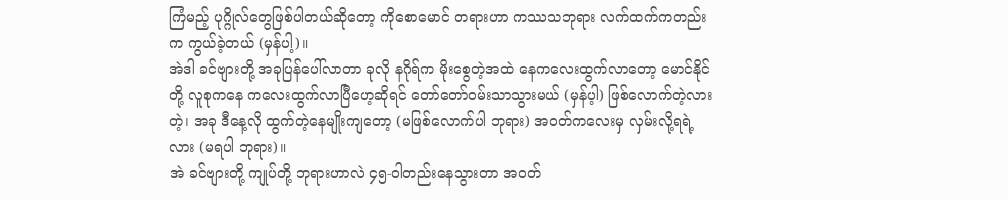ကြံမည့် ပုဂ္ဂိုလ်တွေဖြစ်ပါတယ်ဆိုတော့ ကိုစောမောင် တရားဟာ ကဿသဘုရား လက်ထက်ကတည်းက ကွယ်ခဲ့တယ် (မှန်ပါ့)။
အဲဒါ ခင်ဗျားတို့ အခုပြန်ပေါ်လာတာ ခုလို နဂိုရ်က မိုးစွေတဲ့အထဲ နေကလေးထွက်လာတော့ မောင်နိုင် တို့ လူစုကနေ ကလေးထွက်လာပြီဟေ့ဆိုရင် တော်တော်ဝမ်းသာသွားမယ် (မှန်ပ့ါ) ဖြစ်လောက်တဲ့လားတဲ့၊ အခု ဒီနေ့လို ထွက်တဲ့နေမျိုးကျတော့ (မဖြစ်လောက်ပါ ဘုရား) အဝတ်ကလေးမှ လှမ်းလို့ရရဲ့လား (မရပါ ဘုရား)။
အဲ ခင်ဗျားတို့ ကျုပ်တို့ ဘုရားဟာလဲ ၄၅-ဝါတည်းနေသွားတာ အဝတ်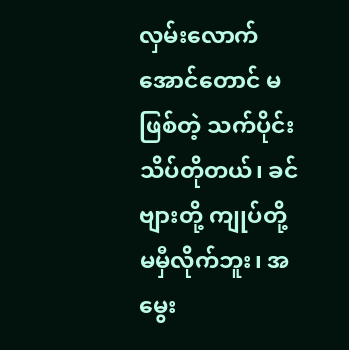လှမ်းလောက်အောင်တောင် မဖြစ်တဲ့ သက်ပိုင်း သိပ်တိုတယ်၊ ခင်ဗျားတို့ ကျုပ်တို့ မမှီလိုက်ဘူး၊ အမွေး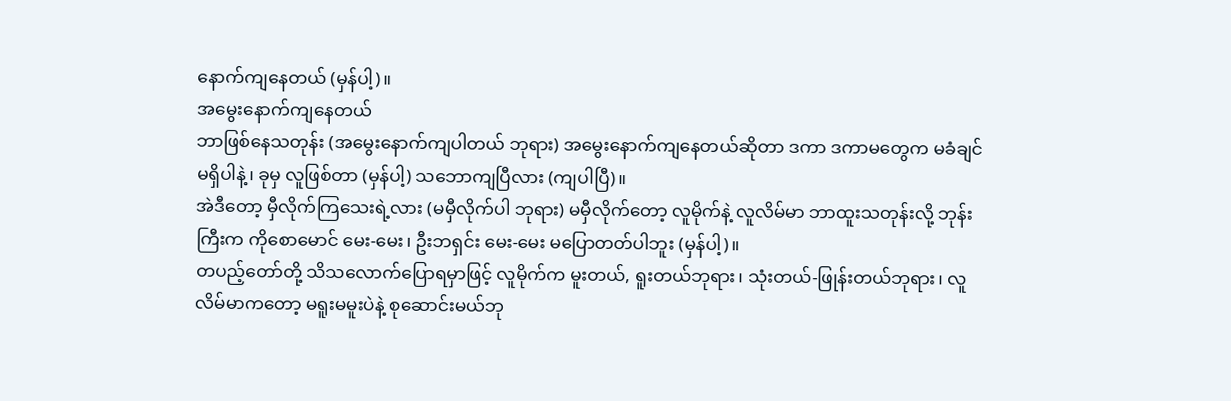နောက်ကျနေတယ် (မှန်ပါ့)။
အမွေးနောက်ကျနေတယ်
ဘာဖြစ်နေသတုန်း (အမွေးနောက်ကျပါတယ် ဘုရား) အမွေးနောက်ကျနေတယ်ဆိုတာ ဒကာ ဒကာမတွေက မခံချင်မရှိပါနဲ့၊ ခုမှ လူဖြစ်တာ (မှန်ပါ့) သဘောကျပြီလား (ကျပါပြီ)။
အဲဒီတော့ မှီလိုက်ကြသေးရဲ့လား (မမှီလိုက်ပါ ဘုရား) မမှီလိုက်တော့ လူမိုက်နဲ့ လူလိမ်မာ ဘာထူးသတုန်းလို့ ဘုန်းကြီးက ကိုစောမောင် မေး-မေး၊ ဦးဘရှင်း မေး-မေး မပြောတတ်ပါဘူး (မှန်ပါ့)။
တပည့်တော်တို့ သိသလောက်ပြောရမှာဖြင့် လူမိုက်က မူးတယ်, ရူးတယ်ဘုရား၊ သုံးတယ်-ဖြုန်းတယ်ဘုရား၊ လူလိမ်မာကတော့ မရူးမမူးပဲနဲ့ စုဆောင်းမယ်ဘု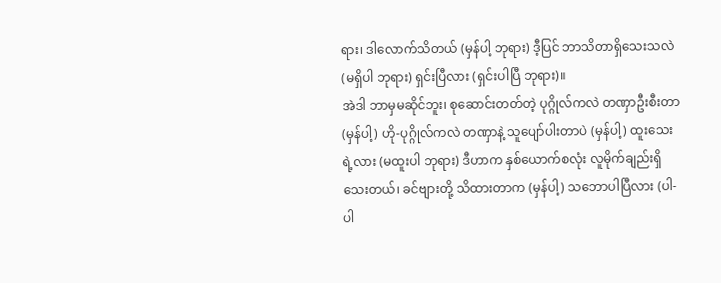ရား၊ ဒါလောက်သိတယ် (မှန်ပါ့ ဘုရား) ဒီ့ပြင် ဘာသိတာရှိသေးသလဲ (မရှိပါ ဘုရား) ရှင်းပြီလား (ရှင်းပါပြီ ဘုရား)။
အဲဒါ ဘာမှမဆိုင်ဘူး၊ စုဆောင်းတတ်တဲ့ ပုဂ္ဂိုလ်ကလဲ တဏှာဦးစီးတာ (မှန်ပါ့) ဟို-ပုဂ္ဂိုလ်ကလဲ တဏှာနဲ့ သူပျော်ပါးတာပဲ (မှန်ပါ့) ထူးသေးရဲ့လား (မထူးပါ ဘုရား) ဒီဟာက နှစ်ယောက်စလုံး လူမိုက်ချည်းရှိသေးတယ်၊ ခင်ဗျားတို့ သိထားတာက (မှန်ပါ့) သဘောပါပြီလား (ပါ-ပါ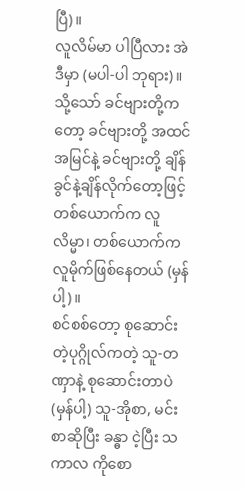ပြီ)။
လူလိမ်မာ ပါပြီလား အဲဒီမှာ (မပါ-ပါ ဘုရား)။
သို့သော် ခင်ဗျားတို့ကတော့ ခင်ဗျားတို့ အထင်အမြင်နဲ့ ခင်ဗျားတို့ ချိန်ခွင်နဲ့ချိန်လိုက်တော့ဖြင့် တစ်ယောက်က လူလိမ္မာ၊ တစ်ယောက်က လူမိုက်ဖြစ်နေတယ် (မှန်ပါ့)။
စင်စစ်တော့ စုဆောင်းတဲ့ပုဂ္ဂိုလ်ကတဲ့ သူ-တဏှာနဲ့ စုဆောင်းတာပဲ (မှန်ပါ့) သူ-အိုစာ, မင်းစာဆိုပြီး ခန္ဓာ ငဲ့ပြီး သကာလ ကိုစော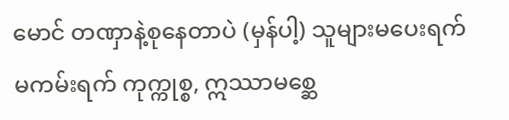မောင် တဏှာနဲ့စုနေတာပဲ (မှန်ပါ့) သူများမပေးရက် မကမ်းရက် ကုက္ကုစ္စ, ဣဿာမစ္ဆေ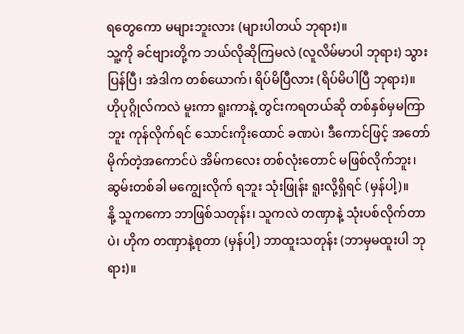ရတွေကော မများဘူးလား (များပါတယ် ဘုရား)။
သူ့ကို ခင်ဗျားတို့က ဘယ်လိုဆိုကြမလဲ (လူလိမ်မာပါ ဘုရား) သွားပြန်ပြီ၊ အဲဒါက တစ်ယောက်၊ ရိပ်မိပြီလား (ရိပ်မိပါပြီ ဘုရား)။
ဟိုပုဂ္ဂိုလ်ကလဲ မူးကာ ရူးကာနဲ့ တွင်းကရတယ်ဆို တစ်နှစ်မှမကြာဘူး ကုန်လိုက်ရင် သောင်းကိုးထောင် ခဏပဲ၊ ဒီကောင်ဖြင့် အတော်မိုက်တဲ့အကောင်ပဲ အိမ်ကလေး တစ်လုံးတောင် မဖြစ်လိုက်ဘူး၊ ဆွမ်းတစ်ခါ မကျွေးလိုက် ရဘူး သုံးဖြုန်း ရူးလို့ရှိရင် (မှန်ပါ့)။
နို့ သူကကော ဘာဖြစ်သတုန်း၊ သူကလဲ တဏှာနဲ့ သုံးပစ်လိုက်တာပဲ၊ ဟိုက တဏှာနဲ့စုတာ (မှန်ပါ့) ဘာထူးသတုန်း (ဘာမှမထူးပါ ဘုရား)။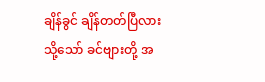ချိန်ခွင် ချိန်တတ်ပြီလား
သို့သော် ခင်ဗျားတို့ အ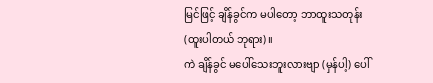မြင်ဖြင့် ချိန်ခွင်က မပါတော့ ဘာထူးသတုန်း (ထူးပါတယ် ဘုရား)။
ကဲ ချိန်ခွင် မပေါ်သေးဘူးလားဗျာ (မှန်ပါ့) ပေါ်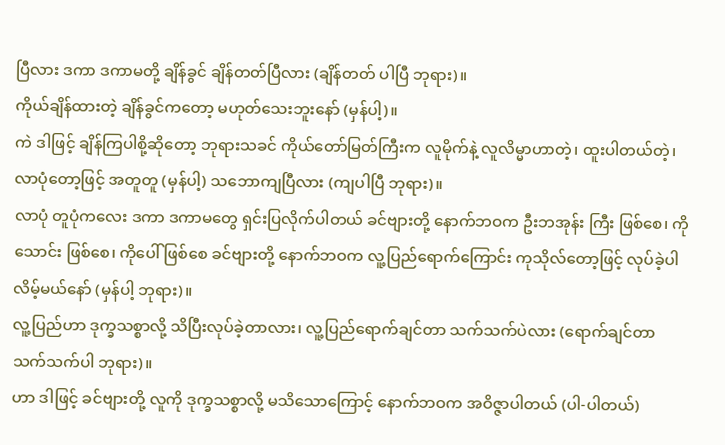ပြီလား ဒကာ ဒကာမတို့ ချိန်ခွင် ချိန်တတ်ပြီလား (ချိန်တတ် ပါပြီ ဘုရား)။
ကိုယ်ချိန်ထားတဲ့ ချိန်ခွင်ကတော့ မဟုတ်သေးဘူးနော် (မှန်ပါ့)။
ကဲ ဒါဖြင့် ချိန်ကြပါစို့ဆိုတော့ ဘုရားသခင် ကိုယ်တော်မြတ်ကြီးက လူမိုက်နဲ့ လူလိမ္မာဟာတဲ့၊ ထူးပါတယ်တဲ့၊ လာပုံတော့ဖြင့် အတူတူ (မှန်ပါ့) သဘောကျပြီလား (ကျပါပြီ ဘုရား)။
လာပုံ တူပုံကလေး ဒကာ ဒကာမတွေ ရှင်းပြလိုက်ပါတယ် ခင်ဗျားတို့ နောက်ဘဝက ဦးဘအုန်း ကြီး ဖြစ်စေ၊ ကိုသောင်း ဖြစ်စေ၊ ကိုပေါ် ဖြစ်စေ ခင်ဗျားတို့ နောက်ဘဝက လူ့ပြည်ရောက်ကြောင်း ကုသိုလ်တော့ဖြင့် လုပ်ခဲ့ပါလိမ့်မယ်နော် (မှန်ပါ့ ဘုရား)။
လူ့ပြည်ဟာ ဒုက္ခသစ္စာလို့ သိပြီးလုပ်ခဲ့တာလား၊ လူ့ပြည်ရောက်ချင်တာ သက်သက်ပဲလား (ရောက်ချင်တာ သက်သက်ပါ ဘုရား)။
ဟာ ဒါဖြင့် ခင်ဗျားတို့ လူကို ဒုက္ခသစ္စာလို့ မသိသောကြောင့် နောက်ဘဝက အဝိဇ္ဇာပါတယ် (ပါ-ပါတယ်)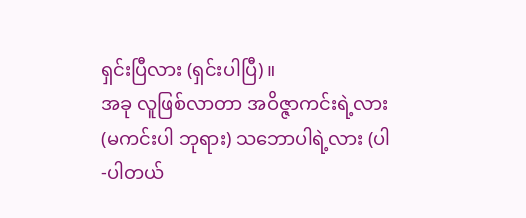ရှင်းပြီလား (ရှင်းပါပြီ)။
အခု လူဖြစ်လာတာ အဝိဇ္ဇာကင်းရဲ့လား (မကင်းပါ ဘုရား) သဘောပါရဲ့လား (ပါ-ပါတယ်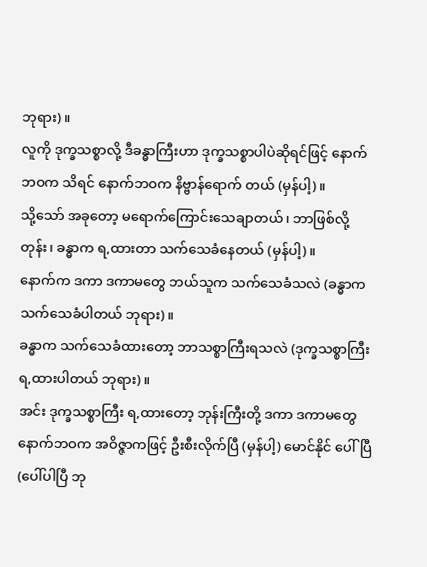ဘုရား)။
လူကို ဒုက္ခသစ္စာလို့ ဒီခန္ဓာကြီးဟာ ဒုက္ခသစ္စာပါပဲဆိုရင်ဖြင့် နောက်ဘဝက သိရင် နောက်ဘဝက နိဗ္ဗာန်ရောက် တယ် (မှန်ပါ့)။
သို့သော် အခုတော့ မရောက်ကြောင်းသေချာတယ်၊ ဘာဖြစ်လို့တုန်း၊ ခန္ဓာက ရ,ထားတာ သက်သေခံနေတယ် (မှန်ပါ့)။
နောက်က ဒကာ ဒကာမတွေ ဘယ်သူက သက်သေခံသလဲ (ခန္ဓာက သက်သေခံပါတယ် ဘုရား)။
ခန္ဓာက သက်သေခံထားတော့ ဘာသစ္စာကြီးရသလဲ (ဒုက္ခသစ္စာကြီး ရ,ထားပါတယ် ဘုရား)။
အင်း ဒုက္ခသစ္စာကြီး ရ,ထားတော့ ဘုန်းကြီးတို့ ဒကာ ဒကာမတွေ နောက်ဘဝက အဝိဇ္ဇာကဖြင့် ဦးစီးလိုက်ပြီ (မှန်ပါ့) မောင်နိုင် ပေါ်ပြီ (ပေါ်ပါပြီ ဘု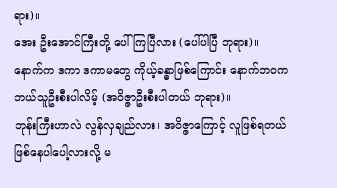ရား)။
အေး ဦးအောင်ကြီးတို့ ပေါ်ကြပြီလား (ပေါ်ပါပြီ ဘုရား)။
နောက်က ဒကာ ဒကာမတွေ ကိုယ့်ခန္ဓာဖြစ်ကြောင်း နောက်ဘဝက ဘယ်သူဦးစီးပါလိမ့် (အဝိဇ္ဇာဦးစီးပါတယ် ဘုရား)။
ဘုန်းကြီးဟာလဲ လွန်လှချည်လား၊ အဝိဇ္ဇာကြောင့် လူဖြစ်ရတယ် ဖြစ်နေပါပေါ့လားလို့ မ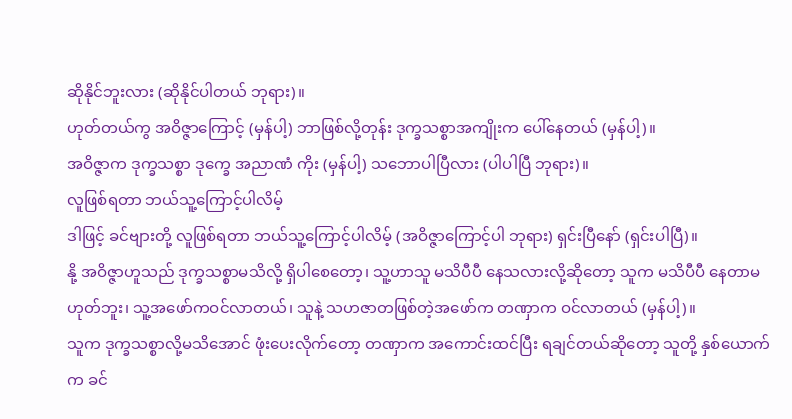ဆိုနိုင်ဘူးလား (ဆိုနိုင်ပါတယ် ဘုရား)။
ဟုတ်တယ်ကွ အဝိဇ္ဇာကြောင့် (မှန်ပါ့) ဘာဖြစ်လို့တုန်း ဒုက္ခသစ္စာအကျိုးက ပေါ်နေတယ် (မှန်ပါ့)။
အဝိဇ္ဇာက ဒုက္ခသစ္စာ ဒုက္ခေ အညာဏံ ကိုး (မှန်ပါ့) သဘောပါပြီလား (ပါပါပြီ ဘုရား)။
လူဖြစ်ရတာ ဘယ်သူ့ကြောင့်ပါလိမ့်
ဒါဖြင့် ခင်ဗျားတို့ လူဖြစ်ရတာ ဘယ်သူ့ကြောင့်ပါလိမ့် (အဝိဇ္ဇာကြောင့်ပါ ဘုရား) ရှင်းပြီနော် (ရှင်းပါပြီ)။
နို့ အဝိဇ္ဇာဟူသည် ဒုက္ခသစ္စာမသိလို့ ရှိပါစေတော့၊ သူ့ဟာသူ မသိပီပီ နေသလားလို့ဆိုတော့ သူက မသိပီပီ နေတာမဟုတ်ဘူး၊ သူ့အဖော်ကဝင်လာတယ်၊ သူနဲ့ သဟဇာတဖြစ်တဲ့အဖော်က တဏှာက ဝင်လာတယ် (မှန်ပါ့)။
သူက ဒုက္ခသစ္စာလို့မသိအောင် ဖုံးပေးလိုက်တော့ တဏှာက အကောင်းထင်ပြီး ရချင်တယ်ဆိုတော့ သူတို့ နှစ်ယောက်က ခင်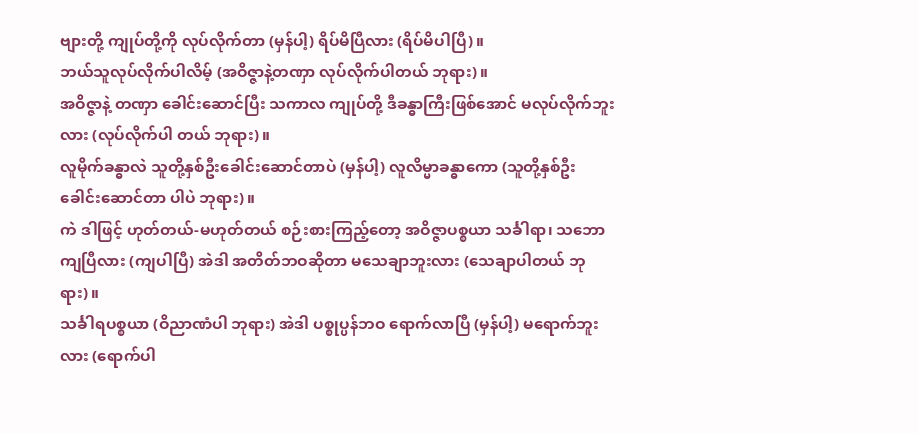ဗျားတို့ ကျုပ်တို့ကို လုပ်လိုက်တာ (မှန်ပါ့) ရိပ်မိပြီလား (ရိပ်မိပါပြီ)။
ဘယ်သူလုပ်လိုက်ပါလိမ့် (အဝိဇ္ဇာနဲ့တဏှာ လုပ်လိုက်ပါတယ် ဘုရား)။
အဝိဇ္ဇာနဲ့ တဏှာ ခေါင်းဆောင်ပြီး သကာလ ကျုပ်တို့ ဒီခန္ဓာကြီးဖြစ်အောင် မလုပ်လိုက်ဘူးလား (လုပ်လိုက်ပါ တယ် ဘုရား)။
လူမိုက်ခန္ဓာလဲ သူတို့နှစ်ဦးခေါင်းဆောင်တာပဲ (မှန်ပါ့) လူလိမ္မာခန္ဓာကော (သူတို့နှစ်ဦးခေါင်းဆောင်တာ ပါပဲ ဘုရား)။
ကဲ ဒါဖြင့် ဟုတ်တယ်-မဟုတ်တယ် စဉ်းစားကြည့်တော့ အဝိဇ္ဇာပစ္စယာ သင်္ခါရာ၊ သဘောကျပြီလား (ကျပါပြီ) အဲဒါ အတိတ်ဘဝဆိုတာ မသေချာဘူးလား (သေချာပါတယ် ဘုရား)။
သင်္ခါရပစ္စယာ (ဝိညာဏံပါ ဘုရား) အဲဒါ ပစ္စုပ္ပန်ဘဝ ရောက်လာပြီ (မှန်ပါ့) မရောက်ဘူးလား (ရောက်ပါ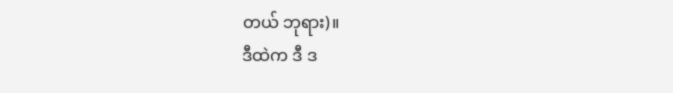တယ် ဘုရား)။
ဒီထဲက ဒီ ဒ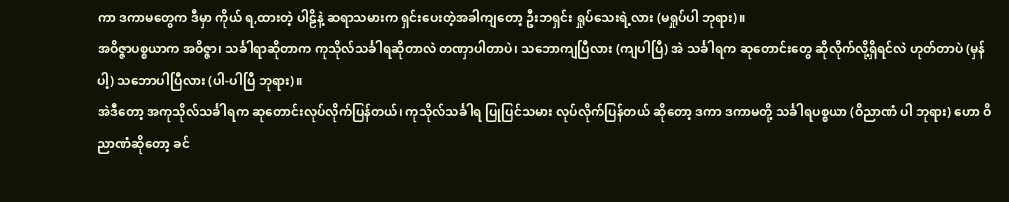ကာ ဒကာမတွေက ဒီမှာ ကိုယ် ရ,ထားတဲ့ ပါဠိနဲ့ ဆရာသမားက ရှင်းပေးတဲ့အခါကျတော့ ဦးဘရှင်း ရှုပ်သေးရဲ့လား (မရှုပ်ပါ ဘုရား)။
အဝိဇ္ဇာပစ္စယာက အဝိဇ္ဇာ၊ သင်္ခါရာဆိုတာက ကုသိုလ်သင်္ခါရဆိုတာလဲ တဏှာပါတာပဲ၊ သဘောကျပြီလား (ကျပါပြီ) အဲ သင်္ခါရက ဆုတောင်းတွေ ဆိုလိုက်လို့ရှိရင်လဲ ဟုတ်တာပဲ (မှန်ပါ့) သဘောပါပြီလား (ပါ-ပါပြီ ဘုရား)။
အဲဒီတော့ အကုသိုလ်သင်္ခါရက ဆုတောင်းလုပ်လိုက်ပြန်တယ်၊ ကုသိုလ်သင်္ခါရ ပြုပြင်သမား လုပ်လိုက်ပြန်တယ် ဆိုတော့ ဒကာ ဒကာမတို့ သင်္ခါရပစ္စယာ (ဝိညာဏံ ပါ ဘုရား) ဟော ဝိညာဏံဆိုတော့ ခင်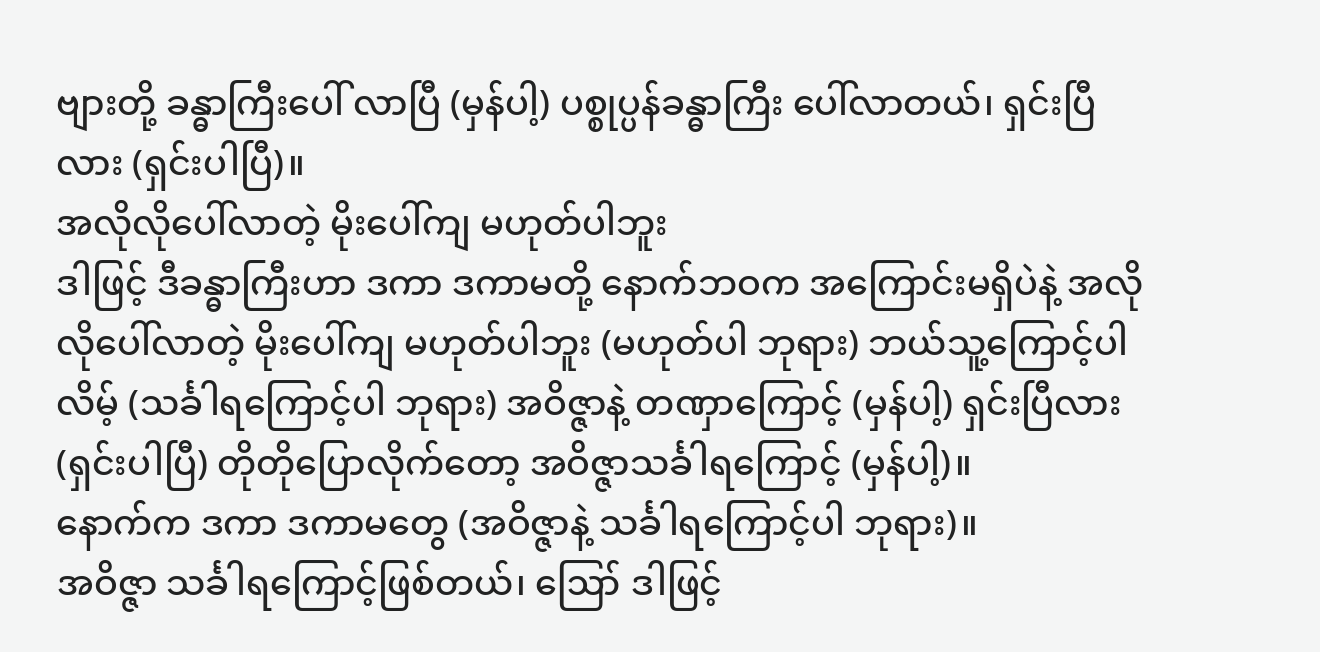ဗျားတို့ ခန္ဓာကြီးပေါ် လာပြီ (မှန်ပါ့) ပစ္စုပ္ပန်ခန္ဓာကြီး ပေါ်လာတယ်၊ ရှင်းပြီလား (ရှင်းပါပြီ)။
အလိုလိုပေါ်လာတဲ့ မိုးပေါ်ကျ မဟုတ်ပါဘူး
ဒါဖြင့် ဒီခန္ဓာကြီးဟာ ဒကာ ဒကာမတို့ နောက်ဘဝက အကြောင်းမရှိပဲနဲ့ အလိုလိုပေါ်လာတဲ့ မိုးပေါ်ကျ မဟုတ်ပါဘူး (မဟုတ်ပါ ဘုရား) ဘယ်သူ့ကြောင့်ပါလိမ့် (သင်္ခါရကြောင့်ပါ ဘုရား) အဝိဇ္ဇာနဲ့ တဏှာကြောင့် (မှန်ပါ့) ရှင်းပြီလား (ရှင်းပါပြီ) တိုတိုပြောလိုက်တော့ အဝိဇ္ဇာသင်္ခါရကြောင့် (မှန်ပါ့)။
နောက်က ဒကာ ဒကာမတွေ (အဝိဇ္ဇာနဲ့ သင်္ခါရကြောင့်ပါ ဘုရား)။
အဝိဇ္ဇာ သင်္ခါရကြောင့်ဖြစ်တယ်၊ ဪ ဒါဖြင့်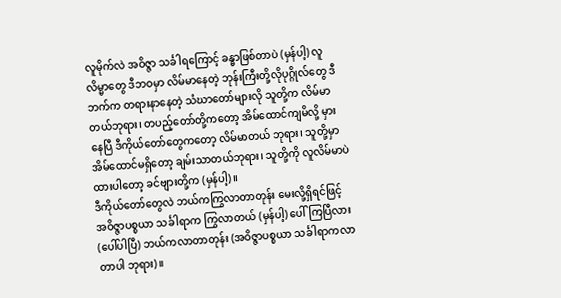လူမိုက်လဲ အဝိဇ္ဇာ သင်္ခါရကြောင့် ခန္ဓာဖြစ်တာပဲ (မှန်ပါ့) လူလိမ္မာတွေ ဒီဘဝမှာ လိမ်မာနေတဲ့ ဘုန်းကြီးတို့လိုပုဂ္ဂိုလ်တွေ ဒီဘက်က တရားနာနေတဲ့ သံဃာတော်များလို သူတို့က လိမ်မာတယ်ဘုရား၊ တပည့်တော်တို့ကတော့ အိမ်ထောင်ကျမိလို့ မှားနေပြီ ဒီကိုယ်တော်တွေကတော့ လိမ်မာတယ် ဘုရား၊ သူတို့မှာ အိမ်ထောင်မရှိတော့ ချမ်းသာတယ်ဘုရား၊ သူတို့ကို လူလိမ်မာပဲ ထားပါတော့ ခင်ဗျားတို့က (မှန်ပါ့)။
ဒီကိုယ်တော်တွေလဲ ဘယ်ကကြွလာတာတုန်း မေးလို့ရှိရင်ဖြင့် အဝိဇ္ဇာပစ္စယာ သင်္ခါရာက ကြွလာတယ် (မှန်ပါ့) ပေါ်ကြပြီလား (ပေါ်ပါပြီ) ဘယ်ကလာတာတုန်း (အဝိဇ္ဇာပစ္စယာ သင်္ခါရာကလာတာပါ ဘုရား)။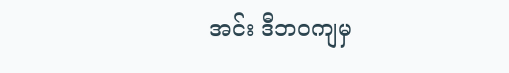အင်း ဒီဘဝကျမှ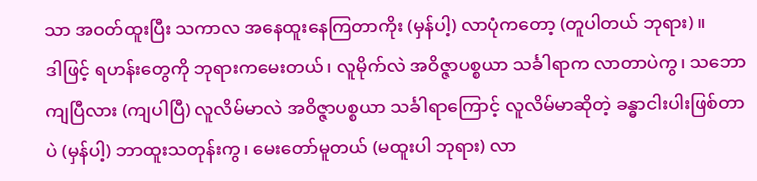သာ အဝတ်ထူးပြီး သကာလ အနေထူးနေကြတာကိုး (မှန်ပါ့) လာပုံကတော့ (တူပါတယ် ဘုရား)။
ဒါဖြင့် ရဟန်းတွေကို ဘုရားကမေးတယ်၊ လူမိုက်လဲ အဝိဇ္ဇာပစ္စယာ သင်္ခါရာက လာတာပဲကွ၊ သဘောကျပြီလား (ကျပါပြီ) လူလိမ်မာလဲ အဝိဇ္ဇာပစ္စယာ သင်္ခါရာကြောင့် လူလိမ်မာဆိုတဲ့ ခန္ဓာငါးပါးဖြစ်တာပဲ (မှန်ပါ့) ဘာထူးသတုန်းကွ၊ မေးတော်မူတယ် (မထူးပါ ဘုရား) လာ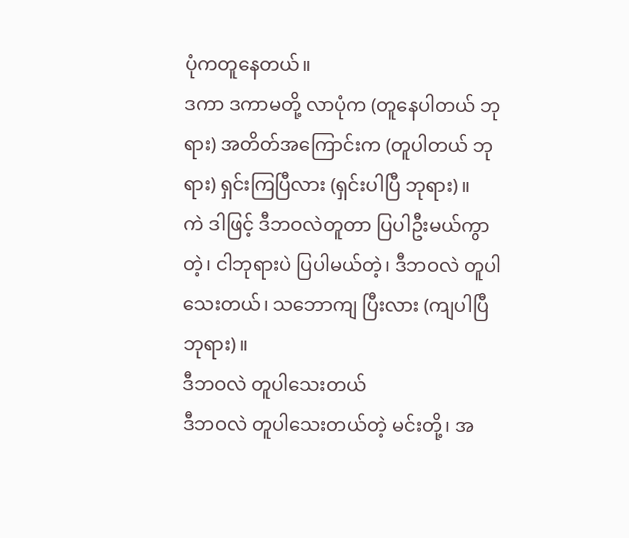ပုံကတူနေတယ်။
ဒကာ ဒကာမတို့ လာပုံက (တူနေပါတယ် ဘုရား) အတိတ်အကြောင်းက (တူပါတယ် ဘုရား) ရှင်းကြပြီလား (ရှင်းပါပြီ ဘုရား)။
ကဲ ဒါဖြင့် ဒီဘဝလဲတူတာ ပြပါဦးမယ်ကွာတဲ့၊ ငါဘုရားပဲ ပြပါမယ်တဲ့၊ ဒီဘဝလဲ တူပါသေးတယ်၊ သဘောကျ ပြီးလား (ကျပါပြီ ဘုရား)။
ဒီဘဝလဲ တူပါသေးတယ်
ဒီဘဝလဲ တူပါသေးတယ်တဲ့ မင်းတို့၊ အ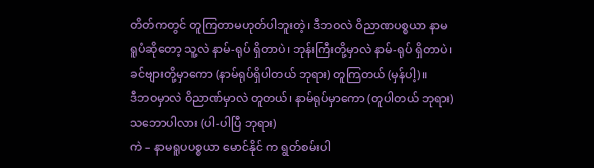တိတ်ကတွင် တူကြတာမဟုတ်ပါဘူးတဲ့၊ ဒီဘဝလဲ ဝိညာဏပစ္စယာ နာမရူပံဆိုတော့ သူ့လဲ နာမ်-ရုပ် ရှိတာပဲ၊ ဘုန်းကြီးတို့မှာလဲ နာမ်-ရုပ် ရှိတာပဲ၊ ခင်ဗျားတို့မှာကော (နာမ်ရုပ်ရှိပါတယ် ဘုရား) တူကြတယ် (မှန်ပါ့)။
ဒီဘဝမှာလဲ ဝိညာဏ်မှာလဲ တူတယ်၊ နာမ်ရုပ်မှာကော (တူပါတယ် ဘုရား) သဘောပါလား (ပါ-ပါပြီ ဘုရား)
ကဲ – နာမရူပပစ္စယာ မောင်နိုင် က ရွတ်စမ်းပါ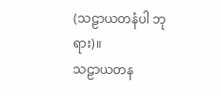(သဠာယတနံပါ ဘုရား)။
သဠာယတန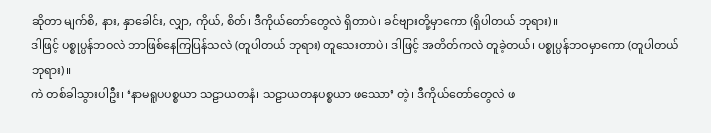ဆိုတာ မျက်စိ, နား, နှာခေါင်း, လျှာ, ကိုယ်, စိတ်၊ ဒီကိုယ်တော်တွေလဲ ရှိတာပဲ၊ ခင်ဗျားတို့မှာကော (ရှိပါတယ် ဘုရား)။
ဒါဖြင့် ပစ္စုပ္ပန်ဘဝလဲ ဘာဖြစ်နေကြပြန်သလဲ (တူပါတယ် ဘုရား) တူသေးတာပဲ၊ ဒါဖြင့် အတိတ်ကလဲ တူခဲ့တယ်၊ ပစ္စုပ္ပန်ဘဝမှာကော (တူပါတယ် ဘုရား)။
ကဲ တစ်ခါသွားပါဦး၊ ‘နာမရူပပစ္စယာ သဠာယတနံ၊ သဠာယတနပစ္စယာ ဖဿော’ တဲ့၊ ဒီကိုယ်တော်တွေလဲ ဖ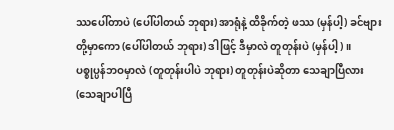ဿပေါ်တာပဲ (ပေါ်ပါတယ် ဘုရား) အာရုံနဲ့ ထိခိုက်တဲ့ ဖဿ (မှန်ပါ့) ခင်ဗျားတို့မှာကော (ပေါ်ပါတယ် ဘုရား) ဒါဖြင့် ဒီမှာလဲ တူတုန်းပဲ (မှန်ပါ့)။
ပစ္စုပ္ပန်ဘဝမှာလဲ (တူတုန်းပါပဲ ဘုရား) တူတုန်းပဲဆိုတာ သေချာပြီလား (သေချာပါပြီ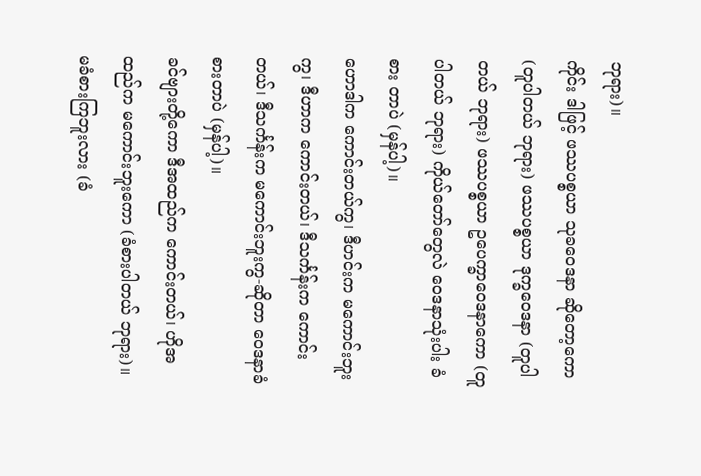ဘုရား)။
ကိုင်း ဒါဖြင့် ဖဿပစ္စယာ သုခဝေဒနာ ဆိုတော့ကော (တူပါတယ် ဘုရား) ဖဿပစ္စယာ ဒုက္ခဝေဒနာ (တူပါတယ် ဘုရား) ဖဿပစ္စယာ ဥပေက္ခာဝေဒနာကော (တူပါတယ် ဘုရား) ကိုယ်တော်တွေလဲ ဝေဒနာသုံးပါး ခံစား တာပဲ (မှန်ပါ့)။
ဟောဒါက ကောင်းတယ်ကွ၊ ဒီဟင်းက မကောင်းဘူးကွ၊ ဒီဟာက ကောင်းတယ်၊ ဒီသင်္ကန်းက ကောင်းတယ်၊ ဒီသင်္ကန်းက မကောင်းဘူးကွ-ဆိုတာ ဝေဒနာခံစားတာပဲ (မှန်ပါ့)။
ခင်ဗျားတို့ကော ဒီအထည်က ကောင်းတယ်၊ ဟိုအထည်က မကောင်းဘူးကော (ခံစားပါတယ် ဘုရား)။
မခံစားကြဘူးလား (ခံ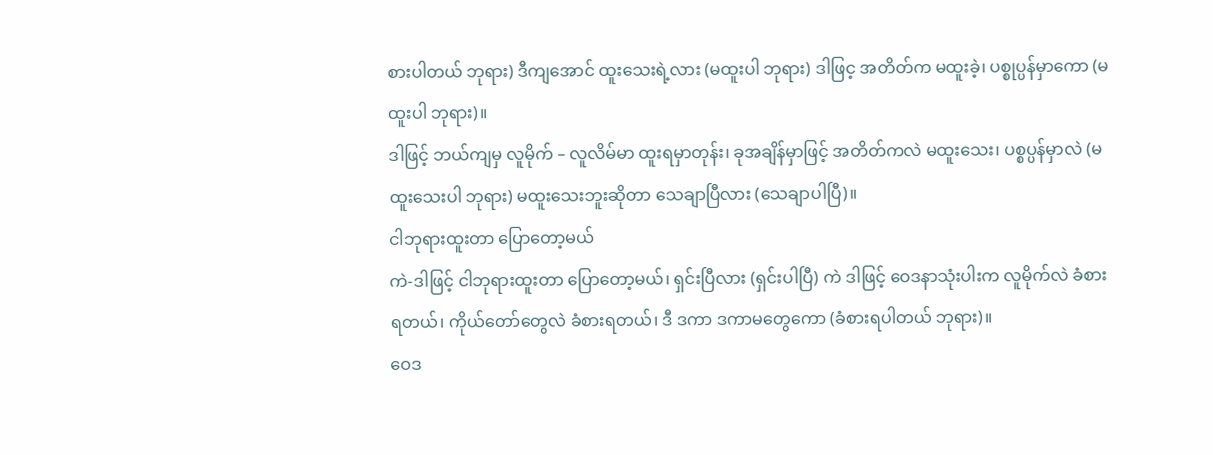စားပါတယ် ဘုရား) ဒီကျအောင် ထူးသေးရဲ့လား (မထူးပါ ဘုရား) ဒါဖြင့ အတိတ်က မထူးခဲ့၊ ပစ္စုပ္ပန်မှာကော (မထူးပါ ဘုရား)။
ဒါဖြင့် ဘယ်ကျမှ လူမိုက် – လူလိမ်မာ ထူးရမှာတုန်း၊ ခုအချိန်မှာဖြင့် အတိတ်ကလဲ မထူးသေး၊ ပစ္စပ္ပန်မှာလဲ (မထူးသေးပါ ဘုရား) မထူးသေးဘူးဆိုတာ သေချာပြီလား (သေချာပါပြီ)။
ငါဘုရားထူးတာ ပြောတော့မယ်
ကဲ-ဒါဖြင့် ငါဘုရားထူးတာ ပြောတော့မယ်၊ ရှင်းပြီလား (ရှင်းပါပြီ) ကဲ ဒါဖြင့် ဝေဒနာသုံးပါးက လူမိုက်လဲ ခံစားရတယ်၊ ကိုယ်တော်တွေလဲ ခံစားရတယ်၊ ဒီ ဒကာ ဒကာမတွေကော (ခံစားရပါတယ် ဘုရား)။
ဝေဒ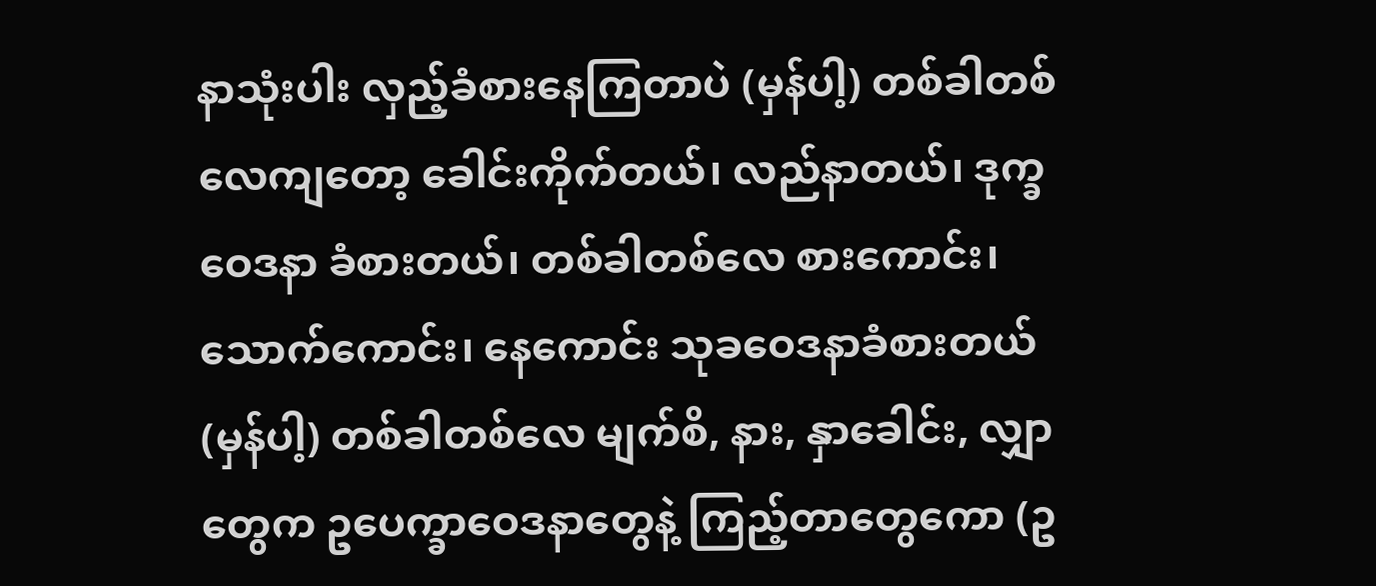နာသုံးပါး လှည့်ခံစားနေကြတာပဲ (မှန်ပါ့) တစ်ခါတစ်လေကျတော့ ခေါင်းကိုက်တယ်၊ လည်နာတယ်၊ ဒုက္ခဝေဒနာ ခံစားတယ်၊ တစ်ခါတစ်လေ စားကောင်း၊ သောက်ကောင်း၊ နေကောင်း သုခဝေဒနာခံစားတယ် (မှန်ပါ့) တစ်ခါတစ်လေ မျက်စိ, နား, နှာခေါင်း, လျှာ တွေက ဥပေက္ခာဝေဒနာတွေနဲ့ ကြည့်တာတွေကော (ဥ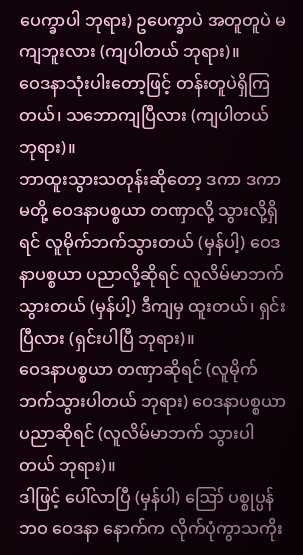ပေက္ခာပါ ဘုရား) ဥပေက္ခာပဲ အတူတူပဲ မကျဘူးလား (ကျပါတယ် ဘုရား)။
ဝေဒနာသုံးပါးတော့ဖြင့် တန်းတူပဲရှိကြတယ်၊ သဘောကျပြီလား (ကျပါတယ် ဘုရား)။
ဘာထူးသွားသတုန်းဆိုတော့ ဒကာ ဒကာမတို့ ဝေဒနာပစ္စယာ တဏှာလို့ သွားလို့ရှိရင် လူမိုက်ဘက်သွားတယ် (မှန်ပါ့) ဝေဒနာပစ္စယာ ပညာလို့ဆိုရင် လူလိမ်မာဘက်သွားတယ် (မှန်ပါ့) ဒီကျမှ ထူးတယ်၊ ရှင်းပြီလား (ရှင်းပါပြီ ဘုရား)။
ဝေဒနာပစ္စယာ တဏှာဆိုရင် (လူမိုက်ဘက်သွားပါတယ် ဘုရား) ဝေဒနာပစ္စယာ ပညာဆိုရင် (လူလိမ်မာဘက် သွားပါတယ် ဘုရား)။
ဒါဖြင့် ပေါ်လာပြီ (မှန်ပါ) ဪ ပစ္စုပ္ပန်ဘဝ ဝေဒနာ နောက်က လိုက်ပုံကွာသကိုး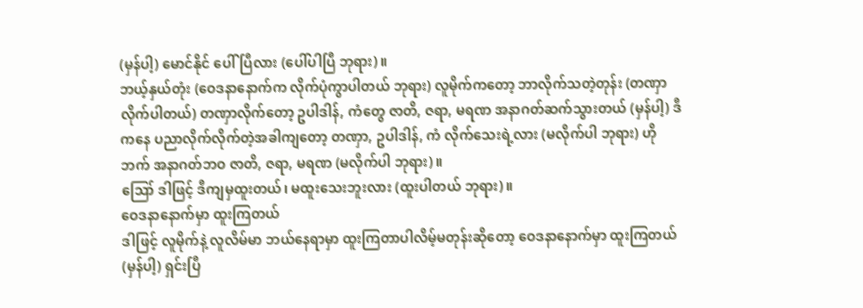(မှန်ပါ့) မောင်နိုင် ပေါ်ပြီလား (ပေါ်ပါပြီ ဘုရား)။
ဘယ့်နှယ်တုံး (ဝေဒနာနောက်က လိုက်ပုံကွာပါတယ် ဘုရား) လူမိုက်ကတော့ ဘာလိုက်သတဲ့တုန်း (တဏှာ လိုက်ပါတယ်) တဏှာလိုက်တော့ ဥပါဒါန်, ကံတွေ ဇာတိ, ဇရာ, မရဏ အနာဂတ်ဆက်သွားတယ် (မှန်ပါ့) ဒီကနေ ပညာလိုက်လိုက်တဲ့အခါကျတော့ တဏှာ, ဥပါဒါန်, ကံ လိုက်သေးရဲ့လား (မလိုက်ပါ ဘုရား) ဟိုဘက် အနာဂတ်ဘဝ ဇာတိ, ဇရာ, မရဏ (မလိုက်ပါ ဘုရား)။
ဪ ဒါဖြင့် ဒီကျမှထူးတယ်၊ မထူးသေးဘူးလား (ထူးပါတယ် ဘုရား)။
ဝေဒနာနောက်မှာ ထူးကြတယ်
ဒါဖြင့် လူမိုက်နဲ့ လူလိမ်မာ ဘယ်နေရာမှာ ထူးကြတာပါလိမ့်မတုန်းဆိုတော့ ဝေဒနာနောက်မှာ ထူးကြတယ် (မှန်ပါ့) ရှင်းပြီ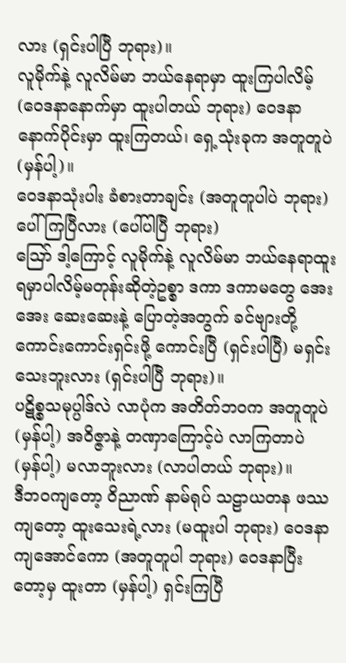လား (ရှင်းပါပြီ ဘုရား)။
လူမိုက်နဲ့ လူလိမ်မာ ဘယ်နေရာမှာ ထူးကြပါလိမ့် (ဝေဒနာနောက်မှာ ထူးပါတယ် ဘုရား) ဝေဒနာနောက်ပိုင်းမှာ ထူးကြတယ်၊ ရှေ့သုံးခုက အတူတူပဲ (မှန်ပါ့)။
ဝေဒနာသုံးပါး ခံစားတာချင်း (အတူတူပါပဲ ဘုရား) ပေါ်ကြပြီလား (ပေါ်ပါပြီ ဘုရား)
ဪ ဒါ့ကြောင့် လူမိုက်နဲ့ လူလိမ်မာ ဘယ်နေရာထူးရမှာပါလိမ့်မတုန်းဆိုတဲ့ဥစ္စာ ဒကာ ဒကာမတွေ အေးအေး ဆေးဆေးနဲ့ ပြောတဲ့အတွက် ခင်ဗျားတို့ ကောင်းကောင်းရှင်းဖို့ ကောင်းပြီ (ရှင်းပါပြီ) မရှင်းသေးဘူးလား (ရှင်းပါပြီ ဘုရား)။
ပဋိစ္စသမုပ္ပါဒ်လဲ လာပုံက အတိတ်ဘဝက အတူတူပဲ (မှန်ပါ့) အဝိဇ္ဇာနဲ့ တဏှာကြောင့်ပဲ လာကြတာပဲ (မှန်ပါ့) မလာဘူးလား (လာပါတယ် ဘုရား)။
ဒီဘဝကျတော့ ဝိညာဏ် နာမ်ရုပ် သဠာယတန ဖဿကျတော့ ထူးသေးရဲ့လား (မထူးပါ ဘုရား) ဝေဒနာ ကျအောင်ကော (အတူတူပါ ဘုရား) ဝေဒနာပြီးတော့မှ ထူးတာ (မှန်ပါ့) ရှင်းကြပြီ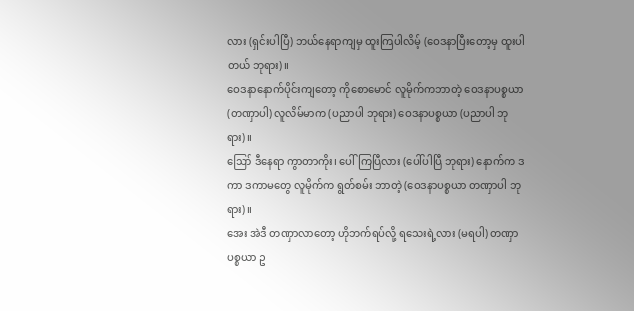လား (ရှင်းပါပြီ) ဘယ်နေရာကျမှ ထူးကြပါလိမ့် (ဝေဒနာပြီးတော့မှ ထူးပါတယ် ဘုရား)။
ဝေဒနာနောက်ပိုင်းကျတော့ ကိုစောမောင် လူမိုက်ကဘာတဲ့ ဝေဒနာပစ္စယာ (တဏှာပါ) လူလိမ်မာက (ပညာပါ ဘုရား) ဝေဒနာပစ္စယာ (ပညာပါ ဘုရား)။
ဪ ဒီနေရာ ကွာတာကိုး၊ ပေါ်ကြပြီလား (ပေါ်ပါပြီ ဘုရား) နောက်က ဒကာ ဒကာမတွေ လူမိုက်က ရွတ်စမ်း ဘာတဲ့ (ဝေဒနာပစ္စယာ တဏှာပါ ဘုရား)။
အေး အဲဒီ တဏှာလာတော့ ဟိုဘက်ရပ်လို့ ရသေးရဲ့လား (မရပါ) တဏှာပစ္စယာ ဥ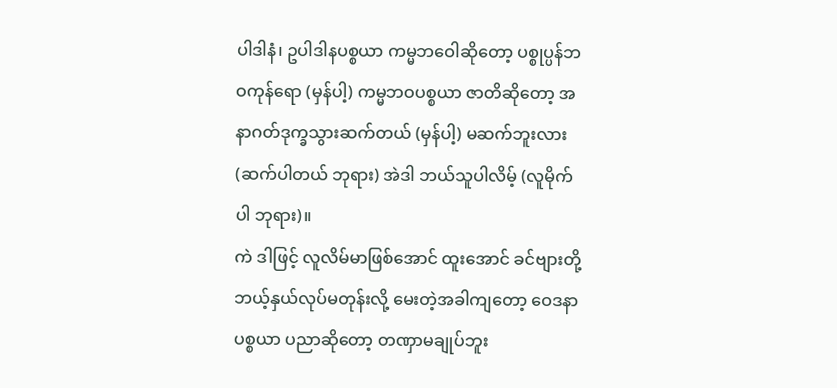ပါဒါနံ၊ ဥပါဒါနပစ္စယာ ကမ္မဘဝေါဆိုတော့ ပစ္စုပ္ပန်ဘဝကုန်ရော (မှန်ပါ့) ကမ္မဘဝပစ္စယာ ဇာတိဆိုတော့ အနာဂတ်ဒုက္ခသွားဆက်တယ် (မှန်ပါ့) မဆက်ဘူးလား (ဆက်ပါတယ် ဘုရား) အဲဒါ ဘယ်သူပါလိမ့် (လူမိုက်ပါ ဘုရား)။
ကဲ ဒါဖြင့် လူလိမ်မာဖြစ်အောင် ထူးအောင် ခင်ဗျားတို့ ဘယ့်နှယ်လုပ်မတုန်းလို့ မေးတဲ့အခါကျတော့ ဝေဒနာ ပစ္စယာ ပညာဆိုတော့ တဏှာမချုပ်ဘူး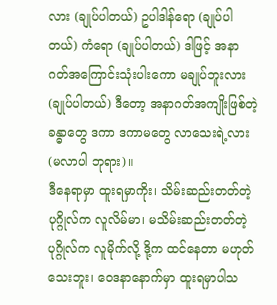လား (ချုပ်ပါတယ်) ဥပါဒါန်ရော (ချုပ်ပါတယ်) ကံရော (ချုပ်ပါတယ်) ဒါဖြင့် အနာဂတ်အကြောင်းသုံးပါးကော မချုပ်ဘူးလား (ချုပ်ပါတယ်) ဒီတော့ အနာဂတ်အကျိုးဖြစ်တဲ့ ခန္ဓာတွေ ဒကာ ဒကာမတွေ လာသေးရဲ့လား (မလာပါ ဘုရား)။
ဒီနေရာမှာ ထူးရမှာကိုး၊ သိမ်းဆည်းတတ်တဲ့ ပုဂ္ဂိုလ်က လူလိမ်မာ၊ မသိမ်းဆည်းတတ်တဲ့ ပုဂ္ဂိုလ်က လူမိုက်လို့ ဒို့က ထင်နေတာ မဟုတ်သေးဘူး၊ ဝေဒနာနောက်မှာ ထူးရမှာပါသ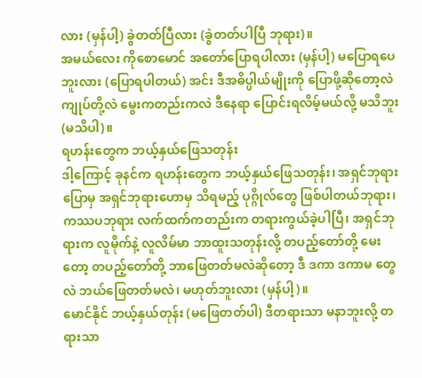လား (မှန်ပါ့) ခွဲတတ်ပြီလား (ခွဲတတ်ပါပြီ ဘုရား)။
အမယ်လေး ကိုစောမောင် အတော်ပြောရပါလား (မှန်ပါ့) မပြောရပေဘူးလား (ပြောရပါတယ်) အင်း ဒီအဓိပ္ပါယ်မျိုးကို ပြောဖို့ဆိုတော့လဲ ကျုပ်တို့လဲ မွေးကတည်းကလဲ ဒီနေရာ ပြောင်းရလိမ့်မယ်လို့ မသိဘူး (မသိပါ)။
ရဟန်းတွေက ဘယ့်နှယ်ဖြေသတုန်း
ဒါ့ကြောင့် ခုနင်က ရဟန်းတွေက ဘယ့်နှယ်ဖြေသတုန်း၊ အရှင်ဘုရားပြောမှ အရှင်ဘုရားဟောမှ သိရမည့် ပုဂ္ဂိုလ်တွေ ဖြစ်ပါတယ်ဘုရား၊ ကဿပဘုရား လက်ထက်ကတည်းက တရားကွယ်ခဲ့ပါပြီ၊ အရှင်ဘုရားက လူမိုက်နဲ့ လူလိမ်မာ ဘာထူးသတုန်းလို့ တပည့်တော်တို့ မေးတော့ တပည့်တော်တို့ ဘာဖြေတတ်မလဲဆိုတော့ ဒီ ဒကာ ဒကာမ တွေလဲ ဘယ်ဖြေတတ်မလဲ၊ မဟုတ်ဘူးလား (မှန်ပါ့)။
မောင်နိုင် ဘယ့်နှယ်တုန်း (မဖြေတတ်ပါ) ဒီတရားသာ မနာဘူးလို့ တရားသာ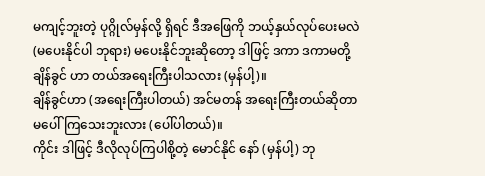မကျင့်ဘူးတဲ့ ပုဂ္ဂိုလ်မှန်လို့ ရှိရင် ဒီအဖြေကို ဘယ့်နှယ်လုပ်ပေးမလဲ (မပေးနိုင်ပါ ဘုရား) မပေးနိုင်ဘူးဆိုတော့ ဒါဖြင့် ဒကာ ဒကာမတို့ ချိန်ခွင် ဟာ တယ်အရေးကြီးပါသလား (မှန်ပါ့)။
ချိန်ခွင်ဟာ (အရေးကြီးပါတယ်) အင်မတန် အရေးကြီးတယ်ဆိုတာ မပေါ်ကြသေးဘူးလား (ပေါ်ပါတယ်)။
ကိုင်း ဒါဖြင့် ဒီလိုလုပ်ကြပါစို့တဲ့ မောင်နိုင် နော် (မှန်ပါ့) ဘု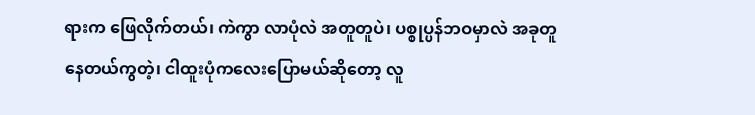ရားက ဖြေလိုက်တယ်၊ ကဲကွာ လာပုံလဲ အတူတူပဲ၊ ပစ္စုပ္ပန်ဘဝမှာလဲ အခုတူနေတယ်ကွတဲ့၊ ငါထူးပုံကလေးပြောမယ်ဆိုတော့ လူ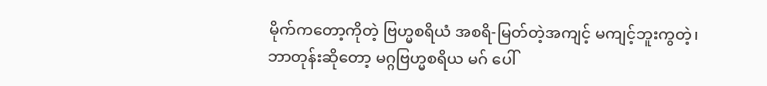မိုက်ကတော့ကိုတဲ့ ဗြဟ္မစရိယံ အစရိ-မြတ်တဲ့အကျင့် မကျင့်ဘူးကွတဲ့၊ ဘာတုန်းဆိုတော့ မဂ္ဂဗြဟ္မစရိယ မဂ် ပေါ်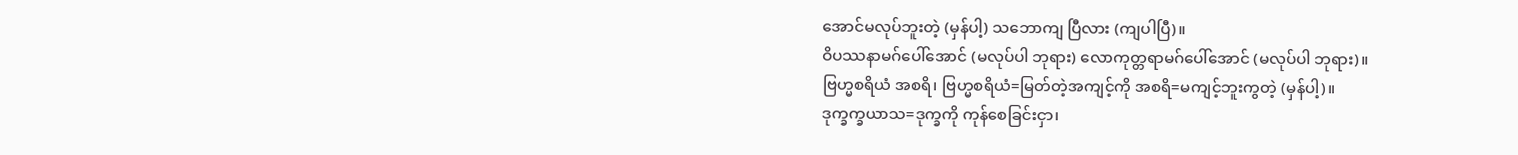အောင်မလုပ်ဘူးတဲ့ (မှန်ပါ့) သဘောကျ ပြီလား (ကျပါပြီ)။
ဝိပဿနာမဂ်ပေါ်အောင် (မလုပ်ပါ ဘုရား) လောကုတ္တရာမဂ်ပေါ်အောင် (မလုပ်ပါ ဘုရား)။
ဗြဟ္မစရိယံ အစရိ၊ ဗြဟ္မစရိယံ=မြတ်တဲ့အကျင့်ကို အစရိ=မကျင့်ဘူးကွတဲ့ (မှန်ပါ့)။
ဒုက္ခက္ခယာသ=ဒုက္ခကို ကုန်စေခြင်းငှာ၊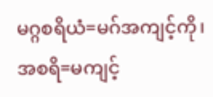မဂ္ဂစရိယံ=မဂ်အကျင့်ကို၊ အစရိ=မကျင့်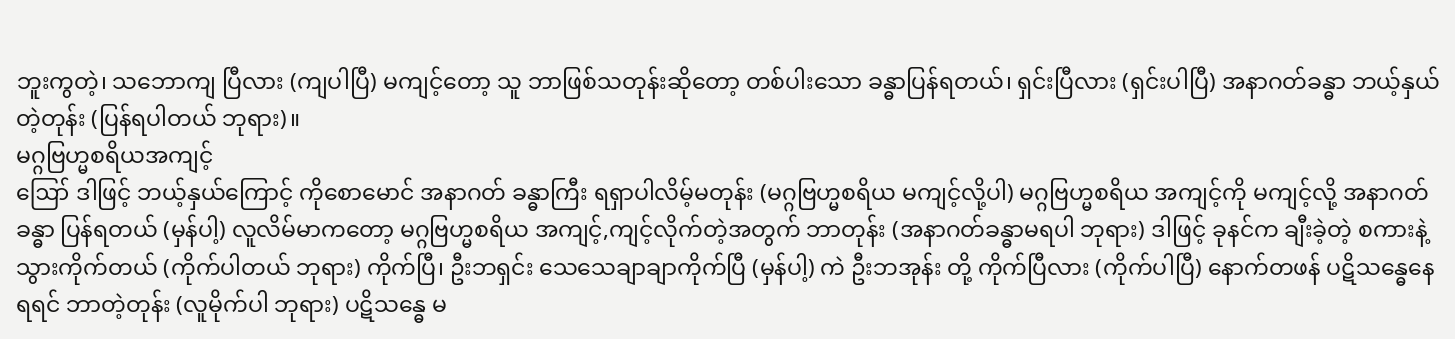ဘူးကွတဲ့၊ သဘောကျ ပြီလား (ကျပါပြီ) မကျင့်တော့ သူ ဘာဖြစ်သတုန်းဆိုတော့ တစ်ပါးသော ခန္ဓာပြန်ရတယ်၊ ရှင်းပြီလား (ရှင်းပါပြီ) အနာဂတ်ခန္ဓာ ဘယ့်နှယ်တဲ့တုန်း (ပြန်ရပါတယ် ဘုရား)။
မဂ္ဂဗြဟ္မစရိယအကျင့်
ဪ ဒါဖြင့် ဘယ့်နှယ်ကြောင့် ကိုစောမောင် အနာဂတ် ခန္ဓာကြီး ရရှာပါလိမ့်မတုန်း (မဂ္ဂဗြဟ္မစရိယ မကျင့်လို့ပါ) မဂ္ဂဗြဟ္မစရိယ အကျင့်ကို မကျင့်လို့ အနာဂတ်ခန္ဓာ ပြန်ရတယ် (မှန်ပါ့) လူလိမ်မာကတော့ မဂ္ဂဗြဟ္မစရိယ အကျင့်,ကျင့်လိုက်တဲ့အတွက် ဘာတုန်း (အနာဂတ်ခန္ဓာမရပါ ဘုရား) ဒါဖြင့် ခုနင်က ချီးခဲ့တဲ့ စကားနဲ့ သွားကိုက်တယ် (ကိုက်ပါတယ် ဘုရား) ကိုက်ပြီ၊ ဦးဘရှင်း သေသေချာချာကိုက်ပြီ (မှန်ပါ့) ကဲ ဦးဘအုန်း တို့ ကိုက်ပြီလား (ကိုက်ပါပြီ) နောက်တဖန် ပဋိသန္ဓေနေရရင် ဘာတဲ့တုန်း (လူမိုက်ပါ ဘုရား) ပဋိသန္ဓေ မ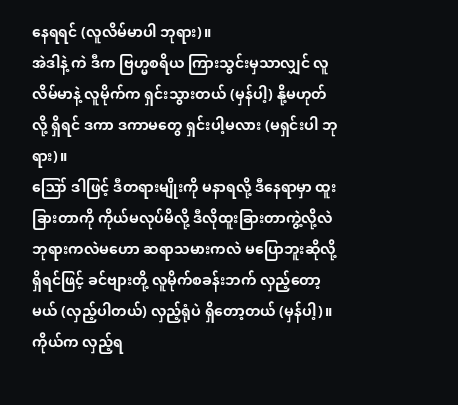နေရရင် (လူလိမ်မာပါ ဘုရား)။
အဲဒါနဲ့ ကဲ ဒီက ဗြဟ္မစရိယ ကြားသွင်းမှသာလျှင် လူလိမ်မာနဲ့ လူမိုက်က ရှင်းသွားတယ် (မှန်ပါ့) နို့မဟုတ်လို့ ရှိရင် ဒကာ ဒကာမတွေ ရှင်းပါ့မလား (မရှင်းပါ ဘုရား)။
ဪ ဒါဖြင့် ဒီတရားမျိုးကို မနာရလို့ ဒီနေရာမှာ ထူးခြားတာကို ကိုယ်မလုပ်မိလို့ ဒီလိုထူးခြားတာကွဲ့လို့လဲ ဘုရားကလဲမဟော ဆရာသမားကလဲ မပြောဘူးဆိုလို့ရှိရင်ဖြင့် ခင်ဗျားတို့ လူမိုက်စခန်းဘက် လှည့်တော့မယ် (လှည့်ပါတယ်) လှည့်ရုံပဲ ရှိတော့တယ် (မှန်ပါ့)။
ကိုယ်က လှည့်ရ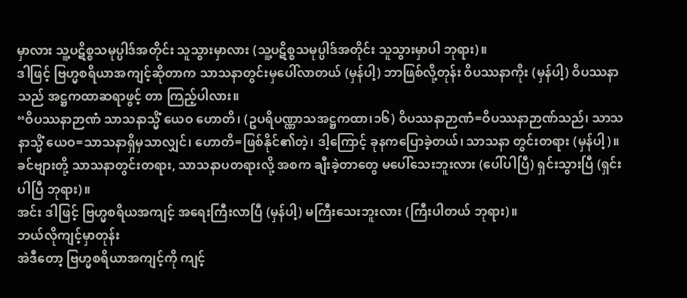မှာလား သူ့ပဋိစ္စသမုပ္ပါဒ်အတိုင်း သူသွားမှာလား (သူ့ပဋိစ္စသမုပ္ပါဒ်အတိုင်း သူသွားမှာပါ ဘုရား)။
ဒါဖြင့် ဗြဟ္မစရိယာအကျင့်ဆိုတာက သာသနာတွင်းမှပေါ်လာတယ် (မှန်ပါ့) ဘာဖြစ်လို့တုန်း ဝိပဿနာကိုး (မှန်ပါ့) ဝိပဿနာသည် အဋ္ဌကထာဆရာဖွင့် တာ ကြည့်ပါလား။
“ဝိပဿနာဉာဏံ သာသနာသ္မိံ ယေဝ ဟောတိ၊ (ဥပရိပဏ္ဏာသအဋ္ဌကထာ၊၁၆) ဝိပဿနာဉာဏံ=ဝိပဿနာဉာဏ်သည်၊ သာသနာသ္မိံ ယေဝ=သာသနာရှိမှသာလျှင်၊ ဟောတိ=ဖြစ်နိုင်၏တဲ့၊ ဒါ့ကြောင့် ခုနကပြောခဲ့တယ်၊ သာသနာ တွင်းတရား (မှန်ပါ့)။
ခင်ဗျားတို့ သာသနာတွင်းတရား, သာသနာပတရားလို့ အစက ချီးခဲ့တာတွေ မပေါ်သေးဘူးလား (ပေါ်ပါပြီ) ရှင်းသွားပြီ (ရှင်းပါပြီ ဘုရား)။
အင်း ဒါဖြင့် ဗြဟ္မစရိယအကျင့် အရေးကြီးလာပြီ (မှန်ပါ့) မကြီးသေးဘူးလား (ကြီးပါတယ် ဘုရား)။
ဘယ်လိုကျင့်မှာတုန်း
အဲဒီတော့ ဗြဟ္မစရိယာအကျင့်ကို ကျင့်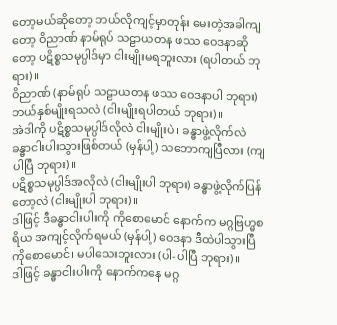တော့မယ်ဆိုတော့ ဘယ်လိုကျင့်မှာတုန်း မေးတဲ့အခါကျတော့ ဝိညာဏ် နာမ်ရုပ် သဠာယတန ဖဿ ဝေဒနာဆိုတော့ ပဋိစ္စသမုပ္ပါဒ်မှာ ငါးမျိုးမရဘူးလား (ရပါတယ် ဘုရား)။
ဝိညာဏ် (နာမ်ရုပ် သဠာယတန ဖဿ ဝေဒနာပါ ဘုရား) ဘယ်နှစ်မျိုးရသလဲ (ငါးမျိုးရပါတယ် ဘုရား)။
အဲဒါကို ပဋိစ္စသမုပ္ပါဒ်လိုလဲ ငါးမျိုးပဲ၊ ခန္ဓာဖွဲ့လိုက်လဲ ခန္ဓာငါးပါးသွားဖြစ်တယ် (မှန်ပါ့) သဘောကျပြီလား (ကျပါပြီ ဘုရား)။
ပဋိစ္စသမုပ္ပါဒ်အလိုလဲ (ငါးမျိုးပါ ဘုရား) ခန္ဓာဖွဲ့လိုက်ပြန်တော့လဲ (ငါးမျိုးပါ ဘုရား)။
ဒါဖြင့် ဒီခန္ဓာငါးပါးကို ကိုစောမောင် နောက်က မဂ္ဂဗြဟ္မစရိယ အကျင့်လိုက်ရမယ် (မှန်ပါ့) ဝေဒနာ ဒီထဲပါသွားပြီ ကိုစောမောင်၊ မပါသေးဘူးလား (ပါ-ပါပြီ ဘုရား)။
ဒါဖြင့် ခန္ဓာငါးပါးကို နောက်ကနေ မဂ္ဂ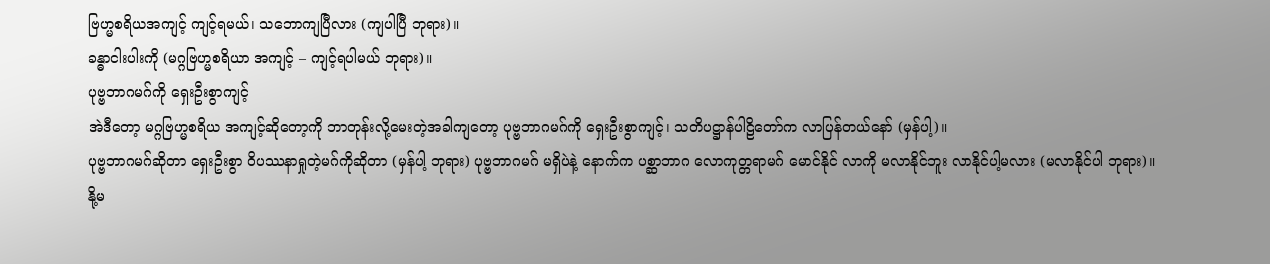ဗြဟ္မစရိယအကျင့် ကျင့်ရမယ်၊ သဘောကျပြီလား (ကျပါပြီ ဘုရား)။
ခန္ဓာငါးပါးကို (မဂ္ဂဗြဟ္မစရိယာ အကျင့် – ကျင့်ရပါမယ် ဘုရား)။
ပုဗ္ဗဘာဂမဂ်ကို ရှေးဦးစွာကျင့်
အဲဒီတော့ မဂ္ဂဗြဟ္မစရိယ အကျင့်ဆိုတော့ကို ဘာတုန်းလို့မေးတဲ့အခါကျတော့ ပုဗ္ဗဘာဂမဂ်ကို ရှေးဦးစွာကျင့်၊ သတိပဋ္ဌာန်ပါဠိတော်က လာပြန်တယ်နော် (မှန်ပါ့)။
ပုဗ္ဗဘာဂမဂ်ဆိုတာ ရှေးဦးစွာ ဝိပဿနာရှုတဲ့မဂ်ကိုဆိုတာ (မှန်ပါ့ ဘုရား) ပုဗ္ဗဘာဂမဂ် မရှိပဲနဲ့ နောက်က ပစ္ဆာဘာဂ လောကုတ္တရာမဂ် မောင်နိုင် လာကို မလာနိုင်ဘူး လာနိုင်ပါ့မလား (မလာနိုင်ပါ ဘုရား)။
နို့မ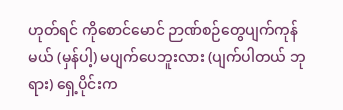ဟုတ်ရင် ကိုစောင်မောင် ဉာဏ်စဉ်တွေပျက်ကုန်မယ် (မှန်ပါ့) မပျက်ပေဘူးလား (ပျက်ပါတယ် ဘုရား) ရှေ့ပိုင်းက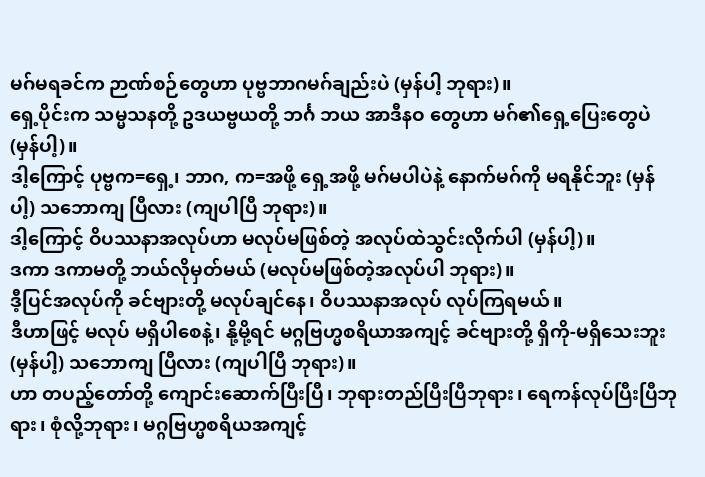မဂ်မရခင်က ဉာဏ်စဉ်တွေဟာ ပုဗ္ဗဘာဂမဂ်ချည်းပဲ (မှန်ပါ့ ဘုရား)။
ရှေ့ပိုင်းက သမ္မသနတို့ ဥဒယဗ္ဗယတို့ ဘင်္ဂ ဘယ အာဒီနဝ တွေဟာ မဂ်၏ရှေ့ပြေးတွေပဲ (မှန်ပါ့)။
ဒါ့ကြောင့် ပုဗ္ဗက=ရှေ့၊ ဘာဂ, က=အဖို့ ရှေ့အဖို့ မဂ်မပါပဲနဲ့ နောက်မဂ်ကို မရနိုင်ဘူး (မှန်ပါ့) သဘောကျ ပြီလား (ကျပါပြီ ဘုရား)။
ဒါ့ကြောင့် ဝိပဿနာအလုပ်ဟာ မလုပ်မဖြစ်တဲ့ အလုပ်ထဲသွင်းလိုက်ပါ (မှန်ပါ့)။
ဒကာ ဒကာမတို့ ဘယ်လိုမှတ်မယ် (မလုပ်မဖြစ်တဲ့အလုပ်ပါ ဘုရား)။
ဒီ့ပြင်အလုပ်ကို ခင်ဗျားတို့ မလုပ်ချင်နေ၊ ဝိပဿနာအလုပ် လုပ်ကြရမယ်။
ဒီဟာဖြင့် မလုပ် မရှိပါစေနဲ့၊ နို့မို့ရင် မဂ္ဂဗြဟ္မစရိယာအကျင့် ခင်ဗျားတို့ ရှိကို-မရှိသေးဘူး (မှန်ပါ့) သဘောကျ ပြီလား (ကျပါပြီ ဘုရား)။
ဟာ တပည့်တော်တို့ ကျောင်းဆောက်ပြီးပြီ၊ ဘုရားတည်ပြီးပြီဘုရား၊ ရေကန်လုပ်ပြီးပြီဘုရား၊ စုံလို့ဘုရား၊ မဂ္ဂဗြဟ္မစရိယအကျင့်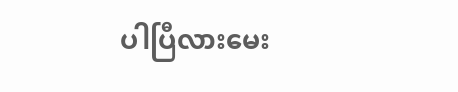ပါပြီလားမေး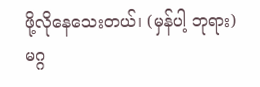ဖို့လိုနေသေးတယ်၊ (မှန်ပါ့ ဘုရား) မဂ္ဂ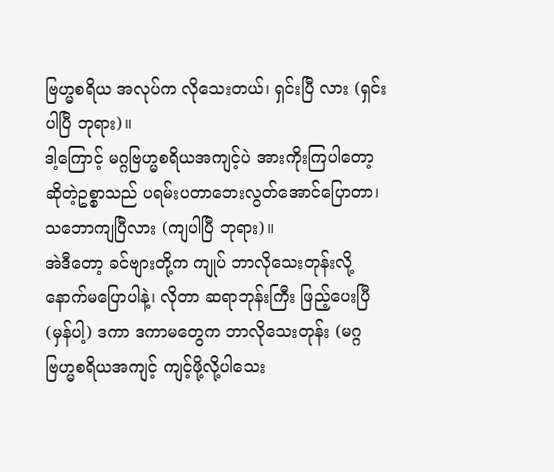ဗြဟ္မစရိယ အလုပ်က လိုသေးတယ်၊ ရှင်းပြီ လား (ရှင်းပါပြီ ဘုရား)။
ဒါ့ကြောင့် မဂ္ဂဗြဟ္မစရိယအကျင့်ပဲ အားကိုးကြပါတော့ဆိုတဲ့ဥစ္စာသည် ပရမ်းပတာဘေးလွတ်အောင်ပြောတာ၊ သဘောကျပြီလား (ကျပါပြီ ဘုရား)။
အဲဒီတော့ ခင်ဗျားတို့က ကျုပ် ဘာလိုသေးတုန်းလို့ နောက်မပြောပါနဲ့၊ လိုတာ ဆရာဘုန်းကြီး ဖြည့်ပေးပြီ (မှန်ပါ့) ဒကာ ဒကာမတွေက ဘာလိုသေးတုန်း (မဂ္ဂဗြဟ္မစရိယအကျင့် ကျင့်ဖို့လို့ပါသေး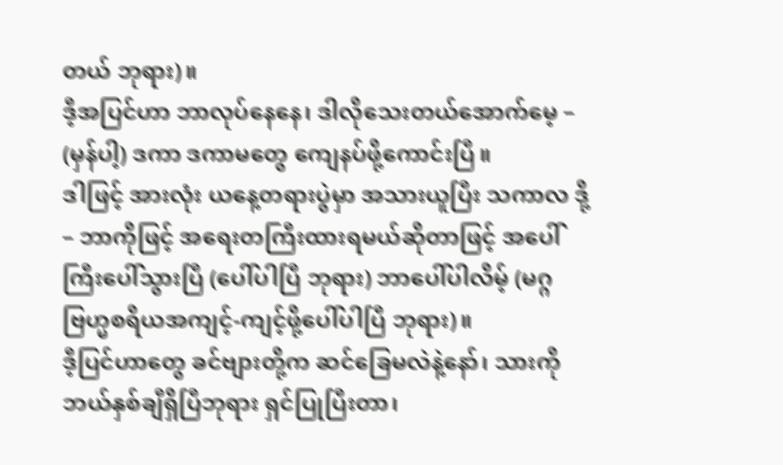တယ် ဘုရား)။
ဒီ့အပြင်ဟာ ဘာလုပ်နေနေ၊ ဒါလိုသေးတယ်အောက်မေ့ – (မှန်ပါ့) ဒကာ ဒကာမတွေ ကျေနပ်ဖို့ကောင်းပြီ။
ဒါဖြင့် အားလုံး ယနေ့တရားပွဲမှာ အသားယူပြီး သကာလ ဒို့ – ဘာကိုဖြင့် အရေးတကြီးထားရမယ်ဆိုတာဖြင့် အပေါ်ကြီးပေါ်သွားပြီ (ပေါ်ပါပြီ ဘုရား) ဘာပေါ်ပါလိမ့် (မဂ္ဂဗြဟ္မစရိယအကျင့်-ကျင့်ဖို့ပေါ်ပါပြီ ဘုရား)။
ဒီ့ပြင်ဟာတွေ ခင်ဗျားတို့က ဆင်ခြေမလဲနဲ့နော်၊ သားကို ဘယ်နှစ်ချီရှိပြီဘုရား ရှင်ပြုပြီးတာ၊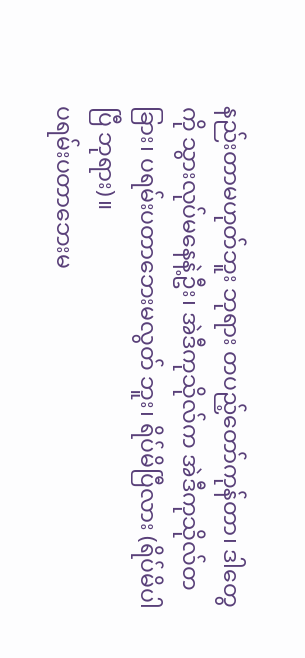နည်းတာမဟုတ်ဘူး ဘုရား တပည့်တော်ကုန်တာ၊ ဒါတွေကို သွားလုပ်မနေနဲ့ဦး၊ အဲဒီကုသိုလ်က အဲဒီကုသိုလ်တခြား၊ ပရမ်းပတာဘေးမလွတ် ဘူး၊ ရိပ်မိပြီလား (ရိပ်မိပါပြီ ဘုရား)။
ပရမ်းပတာဘေးမ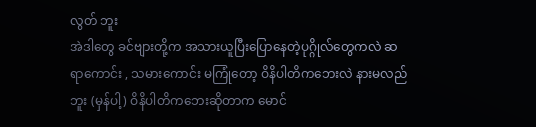လွတ် ဘူး
အဲဒါတွေ ခင်ဗျားတို့က အသားယူပြီးပြောနေတဲ့ပုဂ္ဂိုလ်တွေကလဲ ဆရာကောင်း , သမားကောင်း မကြုံတော့ ဝိနိပါတိကဘေးလဲ နားမလည်ဘူး (မှန်ပါ့) ဝိနိပါတိကဘေးဆိုတာက မောင်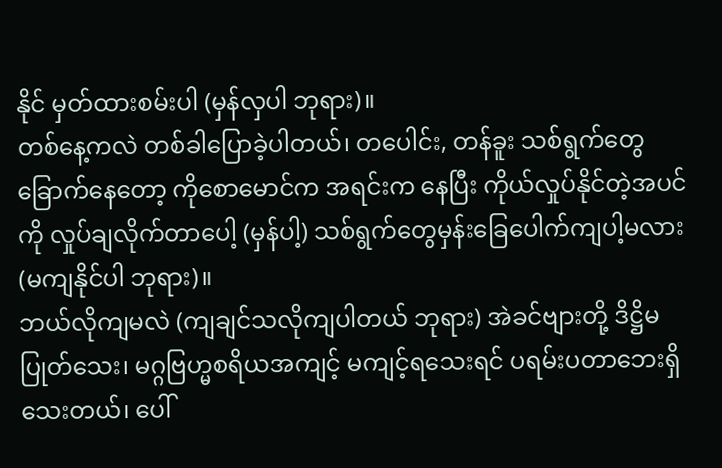နိုင် မှတ်ထားစမ်းပါ (မှန်လှပါ ဘုရား)။
တစ်နေ့ကလဲ တစ်ခါပြောခဲ့ပါတယ်၊ တပေါင်း, တန်ခူး သစ်ရွက်တွေခြောက်နေတော့ ကိုစောမောင်က အရင်းက နေပြီး ကိုယ်လှုပ်နိုင်တဲ့အပင်ကို လှုပ်ချလိုက်တာပေါ့ (မှန်ပါ့) သစ်ရွက်တွေမှန်းခြေပေါက်ကျပါ့မလား (မကျနိုင်ပါ ဘုရား)။
ဘယ်လိုကျမလဲ (ကျချင်သလိုကျပါတယ် ဘုရား) အဲခင်ဗျားတို့ ဒိဋ္ဌိမပြုတ်သေး၊ မဂ္ဂဗြဟ္မစရိယအကျင့် မကျင့်ရသေးရင် ပရမ်းပတာဘေးရှိသေးတယ်၊ ပေါ်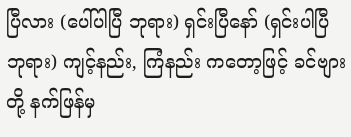ပြီလား (ပေါ်ပါပြီ ဘုရား) ရှင်းပြီနော် (ရှင်းပါပြီ ဘုရား) ကျင့်နည်း, ကြံနည်း ကတော့ဖြင့် ခင်ဗျားတို့ နက်ဖြန်မှ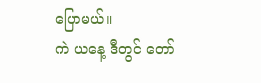ပြောမယ်။
ကဲ ယနေ့ ဒီတွင် တော်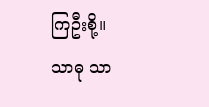ကြဦးစို့။
သာဓု သာ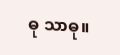ဓု သာဓု။